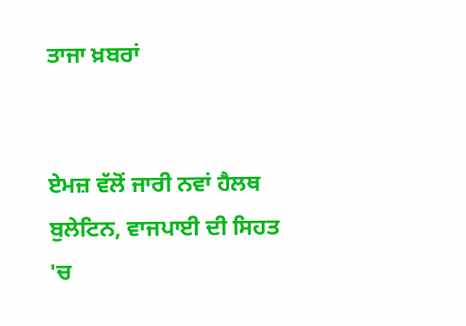ਤਾਜਾ ਖ਼ਬਰਾਂ


ਏਮਜ਼ ਵੱਲੋਂ ਜਾਰੀ ਨਵਾਂ ਹੈਲਥ ਬੁਲੇਟਿਨ, ਵਾਜਪਾਈ ਦੀ ਸਿਹਤ 'ਚ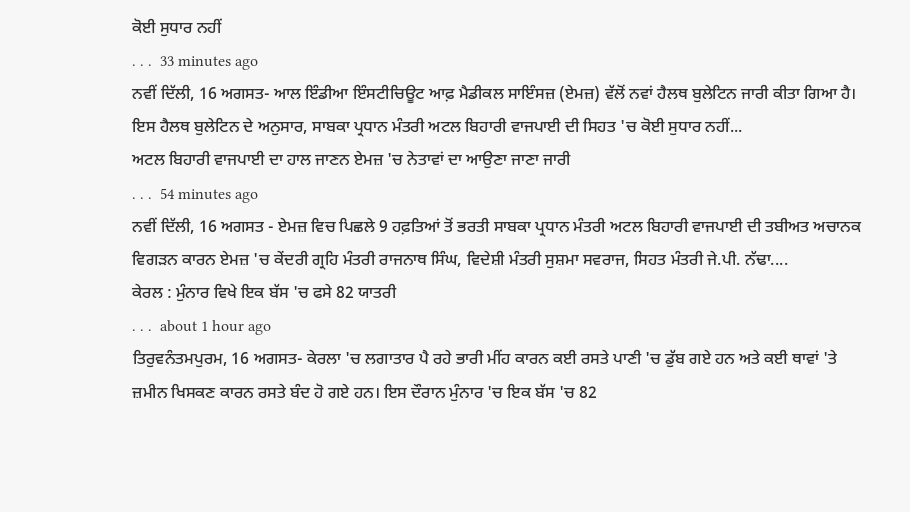ਕੋਈ ਸੁਧਾਰ ਨਹੀਂ
. . .  33 minutes ago
ਨਵੀਂ ਦਿੱਲੀ, 16 ਅਗਸਤ- ਆਲ ਇੰਡੀਆ ਇੰਸਟੀਚਿਊਟ ਆਫ਼ ਮੈਡੀਕਲ ਸਾਇੰਸਜ਼ (ਏਮਜ਼) ਵੱਲੋਂ ਨਵਾਂ ਹੈਲਥ ਬੁਲੇਟਿਨ ਜਾਰੀ ਕੀਤਾ ਗਿਆ ਹੈ। ਇਸ ਹੈਲਥ ਬੁਲੇਟਿਨ ਦੇ ਅਨੁਸਾਰ, ਸਾਬਕਾ ਪ੍ਰਧਾਨ ਮੰਤਰੀ ਅਟਲ ਬਿਹਾਰੀ ਵਾਜਪਾਈ ਦੀ ਸਿਹਤ 'ਚ ਕੋਈ ਸੁਧਾਰ ਨਹੀਂ...
ਅਟਲ ਬਿਹਾਰੀ ਵਾਜਪਾਈ ਦਾ ਹਾਲ ਜਾਣਨ ਏਮਜ਼ 'ਚ ਨੇਤਾਵਾਂ ਦਾ ਆਉਣਾ ਜਾਣਾ ਜਾਰੀ
. . .  54 minutes ago
ਨਵੀਂ ਦਿੱਲੀ, 16 ਅਗਸਤ - ਏਮਜ਼ ਵਿਚ ਪਿਛਲੇ 9 ਹਫ਼ਤਿਆਂ ਤੋਂ ਭਰਤੀ ਸਾਬਕਾ ਪ੍ਰਧਾਨ ਮੰਤਰੀ ਅਟਲ ਬਿਹਾਰੀ ਵਾਜਪਾਈ ਦੀ ਤਬੀਅਤ ਅਚਾਨਕ ਵਿਗੜਨ ਕਾਰਨ ਏਮਜ਼ 'ਚ ਕੇਂਦਰੀ ਗ੍ਰਹਿ ਮੰਤਰੀ ਰਾਜਨਾਥ ਸਿੰਘ, ਵਿਦੇਸ਼ੀ ਮੰਤਰੀ ਸੁਸ਼ਮਾ ਸਵਰਾਜ, ਸਿਹਤ ਮੰਤਰੀ ਜੇ.ਪੀ. ਨੱਢਾ....
ਕੇਰਲ : ਮੁੰਨਾਰ ਵਿਖੇ ਇਕ ਬੱਸ 'ਚ ਫਸੇ 82 ਯਾਤਰੀ
. . .  about 1 hour ago
ਤਿਰੁਵਨੰਤਮਪੁਰਮ, 16 ਅਗਸਤ- ਕੇਰਲਾ 'ਚ ਲਗਾਤਾਰ ਪੈ ਰਹੇ ਭਾਰੀ ਮੀਂਹ ਕਾਰਨ ਕਈ ਰਸਤੇ ਪਾਣੀ 'ਚ ਡੁੱਬ ਗਏ ਹਨ ਅਤੇ ਕਈ ਥਾਵਾਂ 'ਤੇ ਜ਼ਮੀਨ ਖਿਸਕਣ ਕਾਰਨ ਰਸਤੇ ਬੰਦ ਹੋ ਗਏ ਹਨ। ਇਸ ਦੌਰਾਨ ਮੁੰਨਾਰ 'ਚ ਇਕ ਬੱਸ 'ਚ 82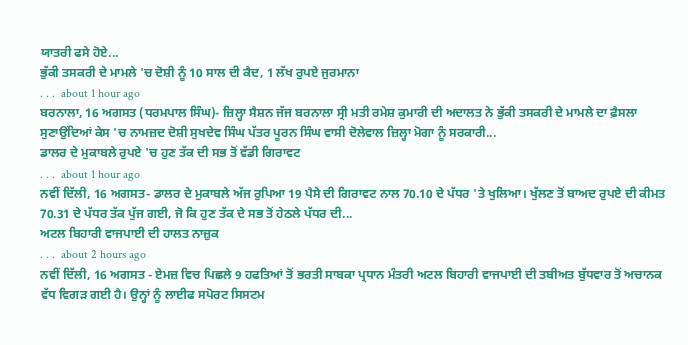ਯਾਤਰੀ ਫਸੇ ਹੋਏ...
ਭੁੱਕੀ ਤਸਕਰੀ ਦੇ ਮਾਮਲੇ 'ਚ ਦੋਸ਼ੀ ਨੂੰ 10 ਸਾਲ ਦੀ ਕੈਦ, 1 ਲੱਖ ਰੁਪਏ ਜੁਰਮਾਨਾ
. . .  about 1 hour ago
ਬਰਨਾਲਾ, 16 ਅਗਸਤ (ਧਰਮਪਾਲ ਸਿੰਘ)- ਜ਼ਿਲ੍ਹਾ ਸੈਸ਼ਨ ਜੱਜ ਬਰਨਾਲਾ ਸ੍ਰੀ ਮਤੀ ਰਮੇਸ਼ ਕੁਮਾਰੀ ਦੀ ਅਦਾਲਤ ਨੇ ਭੁੱਕੀ ਤਸਕਰੀ ਦੇ ਮਾਮਲੇ ਦਾ ਫ਼ੈਸਲਾ ਸੁਣਾਉਂਦਿਆਂ ਕੇਸ 'ਚ ਨਾਮਜ਼ਦ ਦੋਸ਼ੀ ਸੁਖਦੇਵ ਸਿੰਘ ਪੱਤਰ ਪੂਰਨ ਸਿੰਘ ਵਾਸੀ ਦੋਲੇਵਾਲ ਜ਼ਿਲ੍ਹਾ ਮੋਗਾ ਨੂੰ ਸਰਕਾਰੀ...
ਡਾਲਰ ਦੇ ਮੁਕਾਬਲੇ ਰੁਪਏ 'ਚ ਹੁਣ ਤੱਕ ਦੀ ਸਭ ਤੋਂ ਵੱਡੀ ਗਿਰਾਵਟ
. . .  about 1 hour ago
ਨਵੀਂ ਦਿੱਲੀ, 16 ਅਗਸਤ- ਡਾਲਰ ਦੇ ਮੁਕਾਬਲੇ ਅੱਜ ਰੁਪਿਆ 19 ਪੈਸੇ ਦੀ ਗਿਰਾਵਟ ਨਾਲ 70.10 ਦੇ ਪੱਧਰ 'ਤੇ ਖੁਲਿਆ। ਖੁੱਲਣ ਤੋਂ ਬਾਅਦ ਰੁਪਏ ਦੀ ਕੀਮਤ 70.31 ਦੇ ਪੱਧਰ ਤੱਕ ਪੁੱਜ ਗਈ, ਜੋ ਕਿ ਹੁਣ ਤੱਕ ਦੇ ਸਭ ਤੋਂ ਹੇਠਲੇ ਪੱਧਰ ਦੀ...
ਅਟਲ ਬਿਹਾਰੀ ਵਾਜਪਾਈ ਦੀ ਹਾਲਤ ਨਾਜ਼ੁਕ
. . .  about 2 hours ago
ਨਵੀਂ ਦਿੱਲੀ, 16 ਅਗਸਤ - ਏਮਜ਼ ਵਿਚ ਪਿਛਲੇ 9 ਹਫਤਿਆਂ ਤੋਂ ਭਰਤੀ ਸਾਬਕਾ ਪ੍ਰਧਾਨ ਮੰਤਰੀ ਅਟਲ ਬਿਹਾਰੀ ਵਾਜਪਾਈ ਦੀ ਤਬੀਅਤ ਬੁੱਧਵਾਰ ਤੋਂ ਅਚਾਨਕ ਵੱਧ ਵਿਗੜ ਗਈ ਹੈ। ਉਨ੍ਹਾਂ ਨੂੰ ਲਾਈਫ ਸਪੋਰਟ ਸਿਸਟਮ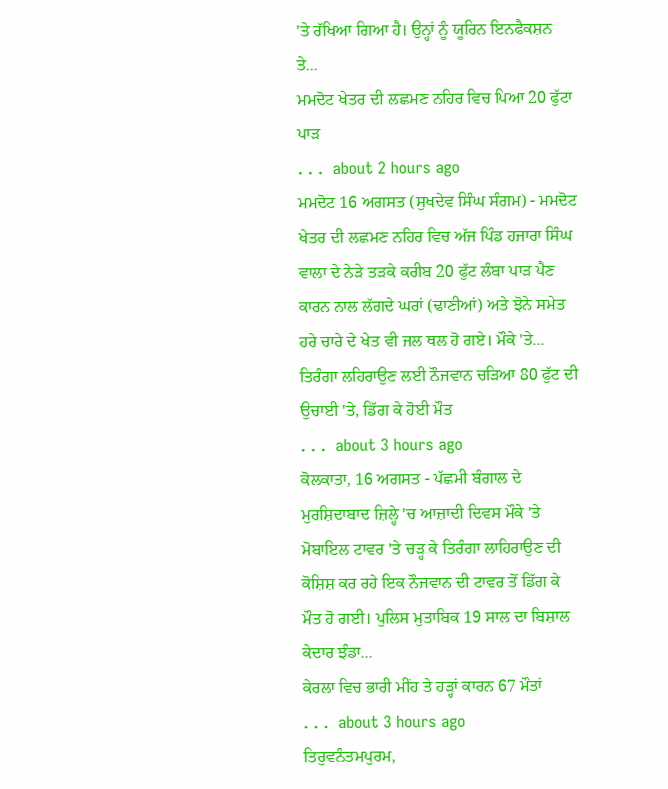'ਤੇ ਰੱਖਿਆ ਗਿਆ ਹੈ। ਉਨ੍ਹਾਂ ਨੂੰ ਯੂਰਿਨ ਇਨਫੈਕਸ਼ਨ ਤੇ...
ਮਮਦੋਟ ਖੇਤਰ ਦੀ ਲਛਮਣ ਨਹਿਰ ਵਿਚ ਪਿਆ 20 ਫੁੱਟਾ ਪਾੜ
. . .  about 2 hours ago
ਮਮਦੋਟ 16 ਅਗਸਤ (ਸੁਖਦੇਵ ਸਿੰਘ ਸੰਗਮ) - ਮਮਦੋਟ ਖੇਤਰ ਦੀ ਲਛਮਣ ਨਹਿਰ ਵਿਚ ਅੱਜ ਪਿੰਡ ਹਜਾਰਾ ਸਿੰਘ ਵਾਲਾ ਦੇ ਨੇੜੇ ਤੜਕੇ ਕਰੀਬ 20 ਫੁੱਟ ਲੰਬਾ ਪਾੜ ਪੈਣ ਕਾਰਨ ਨਾਲ ਲੱਗਦੇ ਘਰਾਂ (ਢਾਣੀਆਂ) ਅਤੇ ਝੋਨੇ ਸਮੇਤ ਹਰੇ ਚਾਰੇ ਦੇ ਖੇਤ ਵੀ ਜਲ ਥਲ ਹੋ ਗਏ। ਮੌਕੇ 'ਤੇ...
ਤਿਰੰਗਾ ਲਹਿਰਾਉਣ ਲਈ ਨੌਜਵਾਨ ਚੜਿਆ 80 ਫੁੱਟ ਦੀ ਉਚਾਈ 'ਤੇ, ਡਿੱਗ ਕੇ ਹੋਈ ਮੌਤ
. . .  about 3 hours ago
ਕੋਲਕਾਤਾ, 16 ਅਗਸਤ - ਪੱਛਮੀ ਬੰਗਾਲ ਦੇ ਮੁਰਸ਼ਿਦਾਬਾਦ ਜ਼ਿਲ੍ਹੇ 'ਚ ਆਜ਼ਾਦੀ ਦਿਵਸ ਮੌਕੇ 'ਤੇ ਮੋਬਾਇਲ ਟਾਵਰ 'ਤੇ ਚੜ੍ਹ ਕੇ ਤਿਰੰਗਾ ਲਾਹਿਰਾਉਣ ਦੀ ਕੋਸ਼ਿਸ਼ ਕਰ ਰਹੇ ਇਕ ਨੌਜਵਾਨ ਦੀ ਟਾਵਰ ਤੋਂ ਡਿੱਗ ਕੇ ਮੌਤ ਹੋ ਗਈ। ਪੁਲਿਸ ਮੁਤਾਬਿਕ 19 ਸਾਲ ਦਾ ਬਿਸ਼ਾਲ ਕੇਦਾਰ ਝੰਡਾ...
ਕੇਰਲਾ ਵਿਚ ਭਾਰੀ ਮੀਂਹ ਤੇ ਹੜ੍ਹਾਂ ਕਾਰਨ 67 ਮੌਤਾਂ
. . .  about 3 hours ago
ਤਿਰੁਵਨੰਤਮਪੁਰਮ,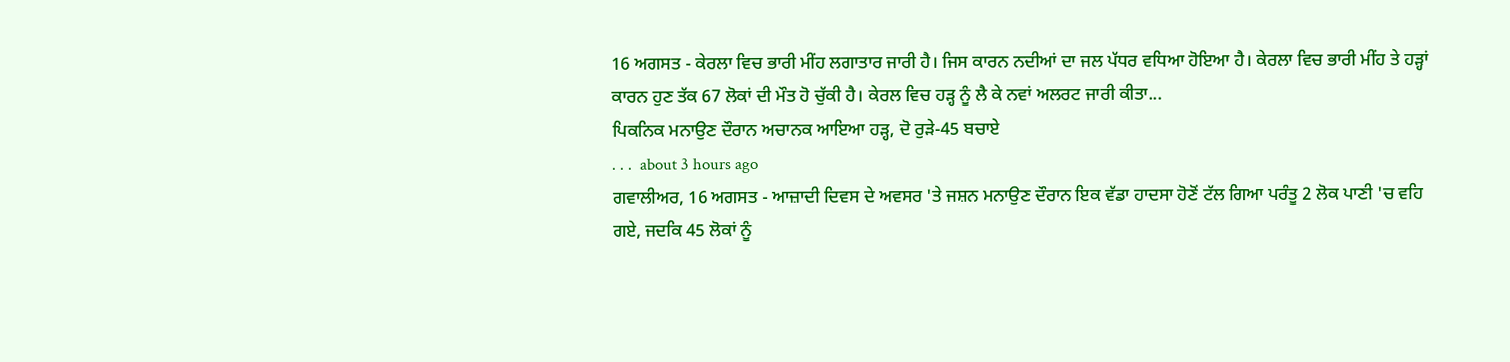16 ਅਗਸਤ - ਕੇਰਲਾ ਵਿਚ ਭਾਰੀ ਮੀਂਹ ਲਗਾਤਾਰ ਜਾਰੀ ਹੈ। ਜਿਸ ਕਾਰਨ ਨਦੀਆਂ ਦਾ ਜਲ ਪੱਧਰ ਵਧਿਆ ਹੋਇਆ ਹੈ। ਕੇਰਲਾ ਵਿਚ ਭਾਰੀ ਮੀਂਹ ਤੇ ਹੜ੍ਹਾਂ ਕਾਰਨ ਹੁਣ ਤੱਕ 67 ਲੋਕਾਂ ਦੀ ਮੌਤ ਹੋ ਚੁੱਕੀ ਹੈ। ਕੇਰਲ ਵਿਚ ਹੜ੍ਹ ਨੂੰ ਲੈ ਕੇ ਨਵਾਂ ਅਲਰਟ ਜਾਰੀ ਕੀਤਾ...
ਪਿਕਨਿਕ ਮਨਾਉਣ ਦੌਰਾਨ ਅਚਾਨਕ ਆਇਆ ਹੜ੍ਹ, ਦੋ ਰੁੜੇ-45 ਬਚਾਏ
. . .  about 3 hours ago
ਗਵਾਲੀਅਰ, 16 ਅਗਸਤ - ਆਜ਼ਾਦੀ ਦਿਵਸ ਦੇ ਅਵਸਰ 'ਤੇ ਜਸ਼ਨ ਮਨਾਉਣ ਦੌਰਾਨ ਇਕ ਵੱਡਾ ਹਾਦਸਾ ਹੋਣੋਂ ਟੱਲ ਗਿਆ ਪਰੰਤੂ 2 ਲੋਕ ਪਾਣੀ 'ਚ ਵਹਿ ਗਏ, ਜਦਕਿ 45 ਲੋਕਾਂ ਨੂੰ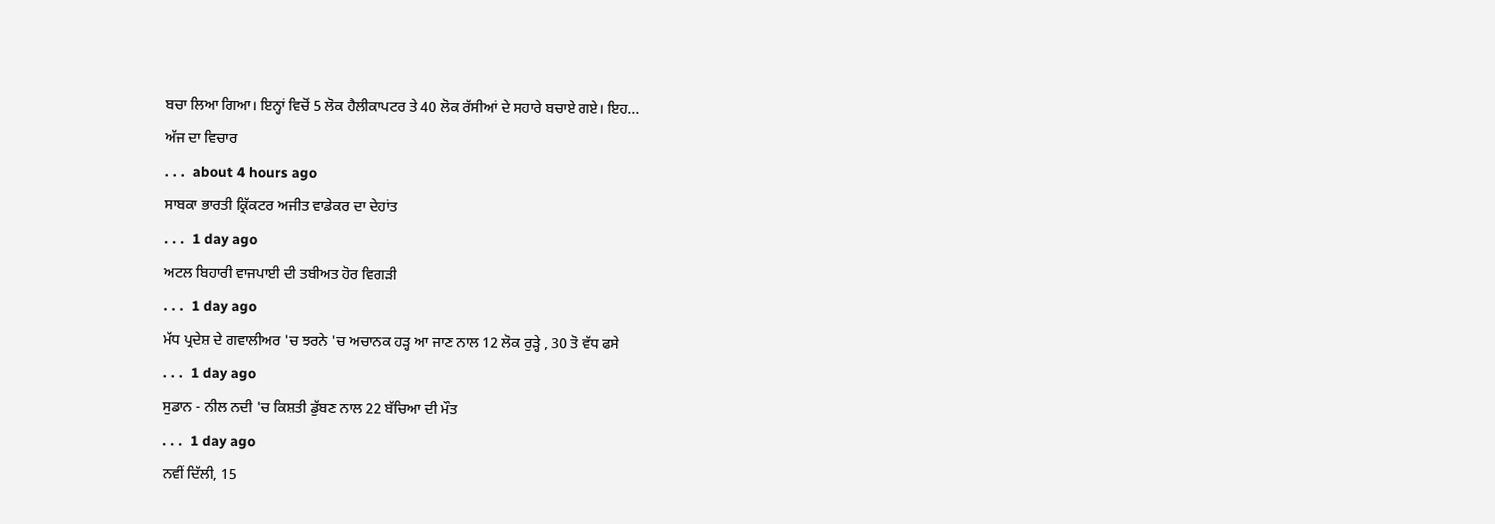ਬਚਾ ਲਿਆ ਗਿਆ। ਇਨ੍ਹਾਂ ਵਿਚੋਂ 5 ਲੋਕ ਹੈਲੀਕਾਪਟਰ ਤੇ 40 ਲੋਕ ਰੱਸੀਆਂ ਦੇ ਸਹਾਰੇ ਬਚਾਏ ਗਏ। ਇਹ...
ਅੱਜ ਦਾ ਵਿਚਾਰ
. . .  about 4 hours ago
ਸਾਬਕਾ ਭਾਰਤੀ ਕ੍ਰਿੱਕਟਰ ਅਜੀਤ ਵਾਡੇਕਰ ਦਾ ਦੇਹਾਂਤ
. . .  1 day ago
ਅਟਲ ਬਿਹਾਰੀ ਵਾਜਪਾਈ ਦੀ ਤਬੀਅਤ ਹੋਰ ਵਿਗੜੀ
. . .  1 day ago
ਮੱਧ ਪ੍ਰਦੇਸ਼ ਦੇ ਗਵਾਲੀਅਰ 'ਚ ਝਰਨੇ 'ਚ ਅਚਾਨਕ ਹੜ੍ਹ ਆ ਜਾਣ ਨਾਲ 12 ਲੋਕ ਰੁੜ੍ਹੇ , 30 ਤੋ ਵੱਧ ਫਸੇ
. . .  1 day ago
ਸੁਡਾਨ - ਨੀਲ ਨਦੀ 'ਚ ਕਿਸ਼ਤੀ ਡੁੱਬਣ ਨਾਲ 22 ਬੱਚਿਆ ਦੀ ਮੌਤ
. . .  1 day ago
ਨਵੀਂ ਦਿੱਲੀ, 15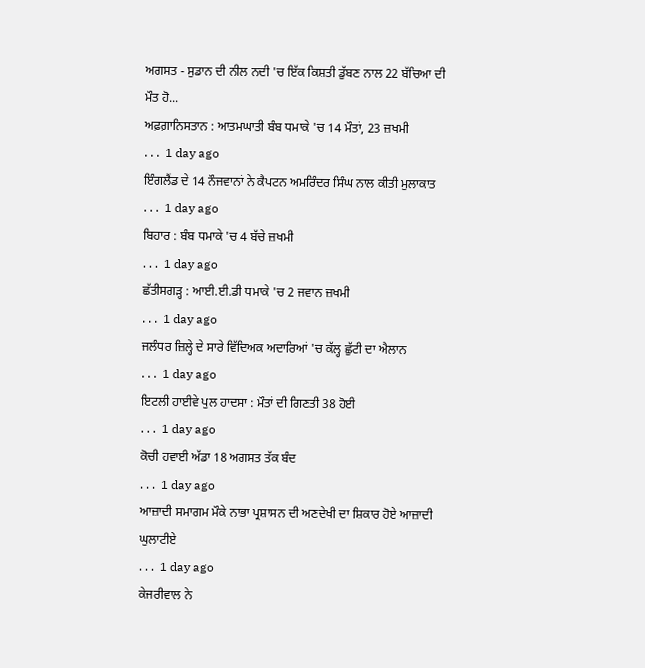ਅਗਸਤ - ਸੁਡਾਨ ਦੀ ਨੀਲ ਨਦੀ 'ਚ ਇੱਕ ਕਿਸ਼ਤੀ ਡੁੱਬਣ ਨਾਲ 22 ਬੱਚਿਆ ਦੀ ਮੌਤ ਹੋ...
ਅਫ਼ਗ਼ਾਨਿਸਤਾਨ : ਆਤਮਘਾਤੀ ਬੰਬ ਧਮਾਕੇ 'ਚ 14 ਮੌਤਾਂ, 23 ਜ਼ਖਮੀ
. . .  1 day ago
ਇੰਗਲੈਂਡ ਦੇ 14 ਨੌਜਵਾਨਾਂ ਨੇ ਕੈਪਟਨ ਅਮਰਿੰਦਰ ਸਿੰਘ ਨਾਲ ਕੀਤੀ ਮੁਲਾਕਾਤ
. . .  1 day ago
ਬਿਹਾਰ : ਬੰਬ ਧਮਾਕੇ 'ਚ 4 ਬੱਚੇ ਜ਼ਖਮੀ
. . .  1 day ago
ਛੱਤੀਸਗੜ੍ਹ : ਆਈ.ਈ.ਡੀ ਧਮਾਕੇ 'ਚ 2 ਜਵਾਨ ਜ਼ਖਮੀ
. . .  1 day ago
ਜਲੰਧਰ ਜ਼ਿਲ੍ਹੇ ਦੇ ਸਾਰੇ ਵਿੱਦਿਅਕ ਅਦਾਰਿਆਂ 'ਚ ਕੱਲ੍ਹ ਛੁੱਟੀ ਦਾ ਐਲਾਨ
. . .  1 day ago
ਇਟਲੀ ਹਾਈਵੇ ਪੁਲ ਹਾਦਸਾ : ਮੌਤਾਂ ਦੀ ਗਿਣਤੀ 38 ਹੋਈ
. . .  1 day ago
ਕੋਚੀ ਹਵਾਈ ਅੱਡਾ 18 ਅਗਸਤ ਤੱਕ ਬੰਦ
. . .  1 day ago
ਆਜ਼ਾਦੀ ਸਮਾਗਮ ਮੌਕੇ ਨਾਭਾ ਪ੍ਰਸ਼ਾਸਨ ਦੀ ਅਣਦੇਖੀ ਦਾ ਸ਼ਿਕਾਰ ਹੋਏ ਆਜ਼ਾਦੀ ਘੁਲਾਟੀਏ
. . .  1 day ago
ਕੇਜਰੀਵਾਲ ਨੇ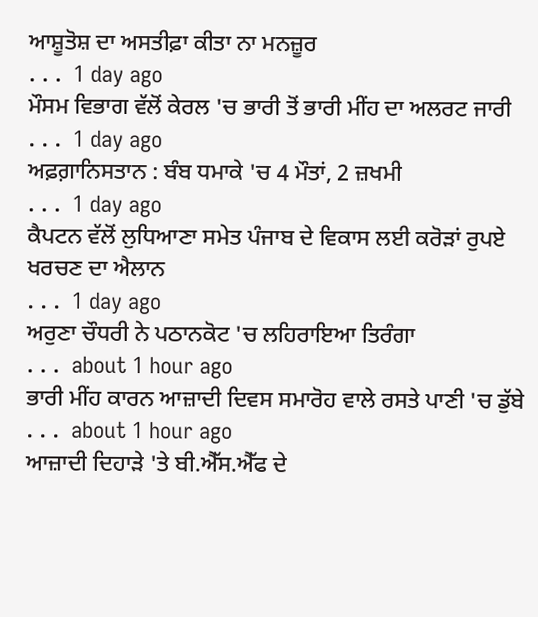ਆਸ਼ੂਤੋਸ਼ ਦਾ ਅਸਤੀਫ਼ਾ ਕੀਤਾ ਨਾ ਮਨਜ਼ੂਰ
. . .  1 day ago
ਮੌਸਮ ਵਿਭਾਗ ਵੱਲੋਂ ਕੇਰਲ 'ਚ ਭਾਰੀ ਤੋਂ ਭਾਰੀ ਮੀਂਹ ਦਾ ਅਲਰਟ ਜਾਰੀ
. . .  1 day ago
ਅਫ਼ਗ਼ਾਨਿਸਤਾਨ : ਬੰਬ ਧਮਾਕੇ 'ਚ 4 ਮੌਤਾਂ, 2 ਜ਼ਖਮੀ
. . .  1 day ago
ਕੈਪਟਨ ਵੱਲੋਂ ਲੁਧਿਆਣਾ ਸਮੇਤ ਪੰਜਾਬ ਦੇ ਵਿਕਾਸ ਲਈ ਕਰੋੜਾਂ ਰੁਪਏ ਖਰਚਣ ਦਾ ਐਲਾਨ
. . .  1 day ago
ਅਰੁਣਾ ਚੌਧਰੀ ਨੇ ਪਠਾਨਕੋਟ 'ਚ ਲਹਿਰਾਇਆ ਤਿਰੰਗਾ
. . .  about 1 hour ago
ਭਾਰੀ ਮੀਂਹ ਕਾਰਨ ਆਜ਼ਾਦੀ ਦਿਵਸ ਸਮਾਰੋਹ ਵਾਲੇ ਰਸਤੇ ਪਾਣੀ 'ਚ ਡੁੱਬੇ
. . .  about 1 hour ago
ਆਜ਼ਾਦੀ ਦਿਹਾੜੇ 'ਤੇ ਬੀ.ਐੱਸ.ਐੱਫ ਦੇ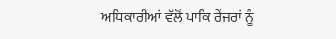ਅਧਿਕਾਰੀਆਂ ਵੱਲੋਂ ਪਾਕਿ ਰੇਂਜਰਾਂ ਨੂੰ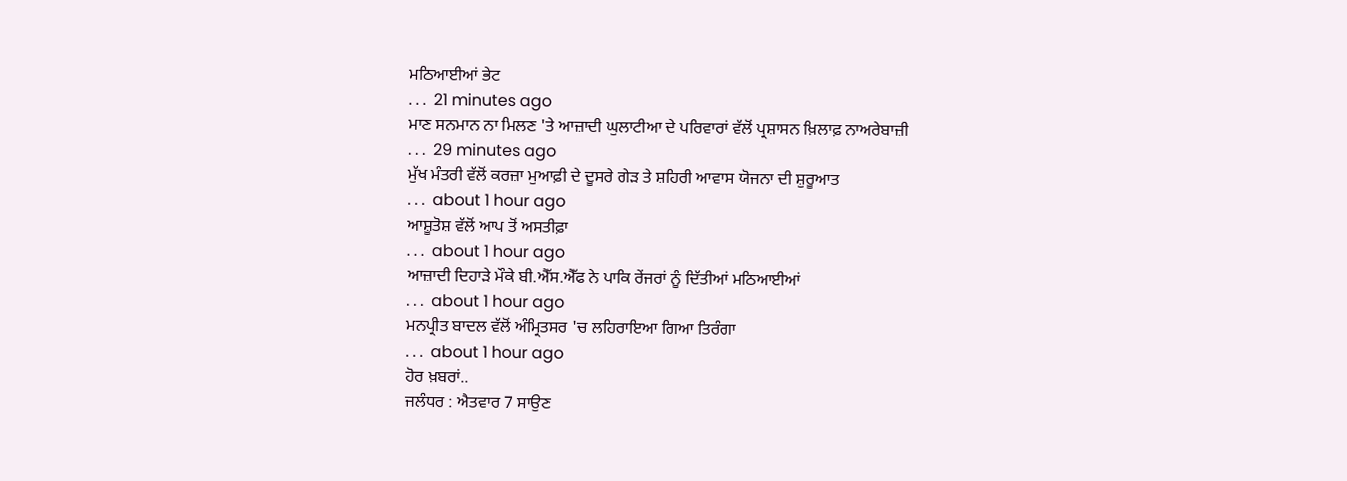ਮਠਿਆਈਆਂ ਭੇਟ
. . .  21 minutes ago
ਮਾਣ ਸਨਮਾਨ ਨਾ ਮਿਲਣ 'ਤੇ ਆਜ਼ਾਦੀ ਘੁਲਾਟੀਆ ਦੇ ਪਰਿਵਾਰਾਂ ਵੱਲੋਂ ਪ੍ਰਸ਼ਾਸਨ ਖ਼ਿਲਾਫ਼ ਨਾਅਰੇਬਾਜ਼ੀ
. . .  29 minutes ago
ਮੁੱਖ ਮੰਤਰੀ ਵੱਲੋਂ ਕਰਜ਼ਾ ਮੁਆਫ਼ੀ ਦੇ ਦੂਸਰੇ ਗੇੜ ਤੇ ਸ਼ਹਿਰੀ ਆਵਾਸ ਯੋਜਨਾ ਦੀ ਸ਼ੁਰੂਆਤ
. . .  about 1 hour ago
ਆਸ਼ੂਤੋਸ਼ ਵੱਲੋਂ ਆਪ ਤੋਂ ਅਸਤੀਫ਼ਾ
. . .  about 1 hour ago
ਆਜ਼ਾਦੀ ਦਿਹਾੜੇ ਮੌਕੇ ਬੀ.ਐੱਸ.ਐੱਫ ਨੇ ਪਾਕਿ ਰੇਂਜਰਾਂ ਨੂੰ ਦਿੱਤੀਆਂ ਮਠਿਆਈਆਂ
. . .  about 1 hour ago
ਮਨਪ੍ਰੀਤ ਬਾਦਲ ਵੱਲੋਂ ਅੰਮ੍ਰਿਤਸਰ 'ਚ ਲਹਿਰਾਇਆ ਗਿਆ ਤਿਰੰਗਾ
. . .  about 1 hour ago
ਹੋਰ ਖ਼ਬਰਾਂ..
ਜਲੰਧਰ : ਐਤਵਾਰ 7 ਸਾਉਣ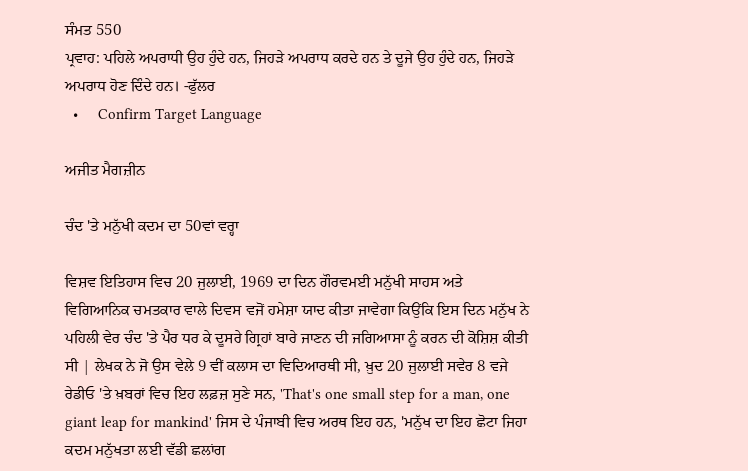ਸੰਮਤ 550
ਪ੍ਰਵਾਹ: ਪਹਿਲੇ ਅਪਰਾਧੀ ਉਹ ਹੁੰਦੇ ਹਨ, ਜਿਹੜੇ ਅਪਰਾਧ ਕਰਦੇ ਹਨ ਤੇ ਦੂਜੇ ਉਹ ਹੁੰਦੇ ਹਨ, ਜਿਹੜੇ ਅਪਰਾਧ ਹੋਣ ਦਿੰਦੇ ਹਨ। -ਫੁੱਲਰ
  •     Confirm Target Language

ਅਜੀਤ ਮੈਗਜ਼ੀਨ

ਚੰਦ 'ਤੇ ਮਨੁੱਖੀ ਕਦਮ ਦਾ 50ਵਾਂ ਵਰ੍ਹਾ

ਵਿਸ਼ਵ ਇਤਿਹਾਸ ਵਿਚ 20 ਜੁਲਾਈ, 1969 ਦਾ ਦਿਨ ਗੌਰਵਮਈ ਮਨੁੱਖੀ ਸਾਹਸ ਅਤੇ ਵਿਗਿਆਨਿਕ ਚਮਤਕਾਰ ਵਾਲੇ ਦਿਵਸ ਵਜੋਂ ਹਮੇਸ਼ਾ ਯਾਦ ਕੀਤਾ ਜਾਵੇਗਾ ਕਿਉਂਕਿ ਇਸ ਦਿਨ ਮਨੁੱਖ ਨੇ ਪਹਿਲੀ ਵੇਰ ਚੰਦ 'ਤੇ ਪੈਰ ਧਰ ਕੇ ਦੂਸਰੇ ਗ੍ਰਿਹਾਂ ਬਾਰੇ ਜਾਣਨ ਦੀ ਜਗਿਆਸਾ ਨੂੰ ਕਰਨ ਦੀ ਕੋਸ਼ਿਸ਼ ਕੀਤੀ ਸੀ | ਲੇਖਕ ਨੇ ਜੋ ਉਸ ਵੇਲੇ 9 ਵੀਂ ਕਲਾਸ ਦਾ ਵਿਦਿਆਰਥੀ ਸੀ, ਖ਼ੁਦ 20 ਜੁਲਾਈ ਸਵੇਰ 8 ਵਜੇ ਰੇਡੀਓ 'ਤੇ ਖ਼ਬਰਾਂ ਵਿਚ ਇਹ ਲਫ਼ਜ਼ ਸੁਣੇ ਸਨ, 'That's one small step for a man, one giant leap for mankind' ਜਿਸ ਦੇ ਪੰਜਾਬੀ ਵਿਚ ਅਰਥ ਇਹ ਹਨ, 'ਮਨੁੱਖ ਦਾ ਇਹ ਛੋਟਾ ਜਿਹਾ ਕਦਮ ਮਨੁੱਖਤਾ ਲਈ ਵੱਡੀ ਛਲਾਂਗ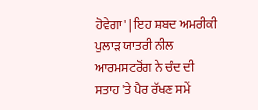ਹੋਵੇਗਾ' | ਇਹ ਸ਼ਬਦ ਅਮਰੀਕੀ ਪੁਲਾੜ ਯਾਤਰੀ ਨੀਲ ਆਰਮਸਟਰੋਂਗ ਨੇ ਚੰਦ ਦੀ ਸਤਾਹ 'ਤੇ ਪੈਰ ਰੱਖਣ ਸਮੇਂ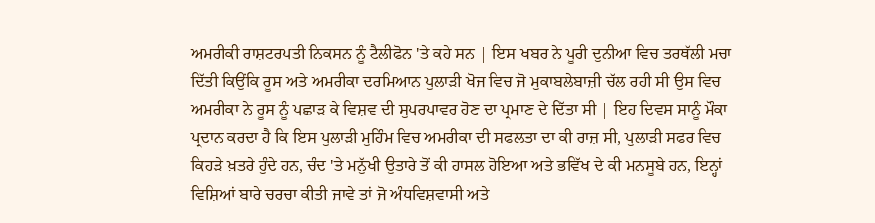ਅਮਰੀਕੀ ਰਾਸ਼ਟਰਪਤੀ ਨਿਕਸਨ ਨੂੰ ਟੈਲੀਫੋਨ 'ਤੇ ਕਹੇ ਸਨ | ਇਸ ਖਬਰ ਨੇ ਪੂਰੀ ਦੁਨੀਆ ਵਿਚ ਤਰਥੱਲੀ ਮਚਾ ਦਿੱਤੀ ਕਿਉਂਕਿ ਰੂਸ ਅਤੇ ਅਮਰੀਕਾ ਦਰਮਿਆਨ ਪੁਲਾੜੀ ਖੋਜ ਵਿਚ ਜੋ ਮੁਕਾਬਲੇਬਾਜ਼ੀ ਚੱਲ ਰਹੀ ਸੀ ਉਸ ਵਿਚ ਅਮਰੀਕਾ ਨੇ ਰੂਸ ਨੂੰ ਪਛਾੜ ਕੇ ਵਿਸ਼ਵ ਦੀ ਸੁਪਰਪਾਵਰ ਹੋਣ ਦਾ ਪ੍ਰਮਾਣ ਦੇ ਦਿੱਤਾ ਸੀ | ਇਹ ਦਿਵਸ ਸਾਨੂੰ ਮੌਕਾ ਪ੍ਰਦਾਨ ਕਰਦਾ ਹੈ ਕਿ ਇਸ ਪੁਲਾੜੀ ਮੁਹਿੰਮ ਵਿਚ ਅਮਰੀਕਾ ਦੀ ਸਫਲਤਾ ਦਾ ਕੀ ਰਾਜ਼ ਸੀ, ਪੁਲਾੜੀ ਸਫਰ ਵਿਚ ਕਿਹੜੇ ਖ਼ਤਰੇ ਹੁੰਦੇ ਹਨ, ਚੰਦ 'ਤੇ ਮਨੁੱਖੀ ਉਤਾਰੇ ਤੋਂ ਕੀ ਹਾਸਲ ਹੋਇਆ ਅਤੇ ਭਵਿੱਖ ਦੇ ਕੀ ਮਨਸੂਬੇ ਹਨ, ਇਨ੍ਹਾਂ ਵਿਸ਼ਿਆਂ ਬਾਰੇ ਚਰਚਾ ਕੀਤੀ ਜਾਵੇ ਤਾਂ ਜੋ ਅੰਧਵਿਸ਼ਵਾਸੀ ਅਤੇ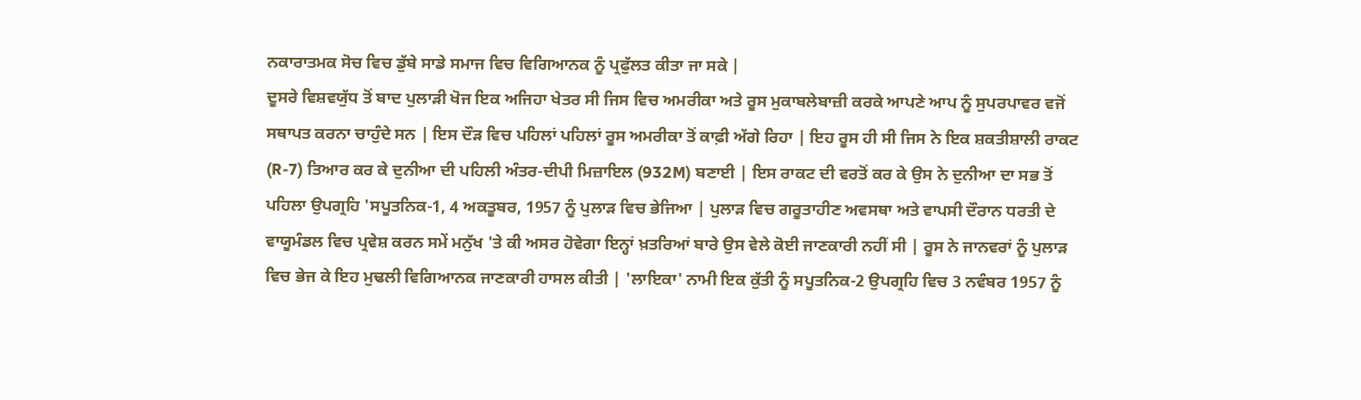ਨਕਾਰਾਤਮਕ ਸੋਚ ਵਿਚ ਡੁੱਬੇ ਸਾਡੇ ਸਮਾਜ ਵਿਚ ਵਿਗਿਆਨਕ ਨੂੰ ਪ੍ਰਫੁੱਲਤ ਕੀਤਾ ਜਾ ਸਕੇ |
ਦੂਸਰੇ ਵਿਸ਼ਵਯੁੱਧ ਤੋਂ ਬਾਦ ਪੁਲਾੜੀ ਖੋਜ ਇਕ ਅਜਿਹਾ ਖੇਤਰ ਸੀ ਜਿਸ ਵਿਚ ਅਮਰੀਕਾ ਅਤੇ ਰੂਸ ਮੁਕਾਬਲੇਬਾਜ਼ੀ ਕਰਕੇ ਆਪਣੇ ਆਪ ਨੂੰ ਸੁਪਰਪਾਵਰ ਵਜੋਂ ਸਥਾਪਤ ਕਰਨਾ ਚਾਹੁੰਦੇ ਸਨ | ਇਸ ਦੌੜ ਵਿਚ ਪਹਿਲਾਂ ਪਹਿਲਾਂ ਰੂਸ ਅਮਰੀਕਾ ਤੋਂ ਕਾਫ਼ੀ ਅੱਗੇ ਰਿਹਾ | ਇਹ ਰੂਸ ਹੀ ਸੀ ਜਿਸ ਨੇ ਇਕ ਸ਼ਕਤੀਸ਼ਾਲੀ ਰਾਕਟ (R-7) ਤਿਆਰ ਕਰ ਕੇ ਦੁਨੀਆ ਦੀ ਪਹਿਲੀ ਅੰਤਰ-ਦੀਪੀ ਮਿਜ਼ਾਇਲ (932M) ਬਣਾਈ | ਇਸ ਰਾਕਟ ਦੀ ਵਰਤੋਂ ਕਰ ਕੇ ਉਸ ਨੇ ਦੁਨੀਆ ਦਾ ਸਭ ਤੋਂ ਪਹਿਲਾ ਉਪਗ੍ਰਹਿ 'ਸਪੂਤਨਿਕ-1, 4 ਅਕਤੂਬਰ, 1957 ਨੂੰ ਪੁਲਾੜ ਵਿਚ ਭੇਜਿਆ | ਪੁਲਾੜ ਵਿਚ ਗਰੂਤਾਹੀਣ ਅਵਸਥਾ ਅਤੇ ਵਾਪਸੀ ਦੌਰਾਨ ਧਰਤੀ ਦੇ ਵਾਯੂਮੰਡਲ ਵਿਚ ਪ੍ਰਵੇਸ਼ ਕਰਨ ਸਮੇਂ ਮਨੁੱਖ 'ਤੇ ਕੀ ਅਸਰ ਹੋਵੇਗਾ ਇਨ੍ਹਾਂ ਖ਼ਤਰਿਆਂ ਬਾਰੇ ਉਸ ਵੇਲੇ ਕੋਈ ਜਾਣਕਾਰੀ ਨਹੀਂ ਸੀ | ਰੂਸ ਨੇ ਜਾਨਵਰਾਂ ਨੂੰ ਪੁਲਾੜ ਵਿਚ ਭੇਜ ਕੇ ਇਹ ਮੁਢਲੀ ਵਿਗਿਆਨਕ ਜਾਣਕਾਰੀ ਹਾਸਲ ਕੀਤੀ | 'ਲਾਇਕਾ' ਨਾਮੀ ਇਕ ਕੁੱਤੀ ਨੂੰ ਸਪੂਤਨਿਕ-2 ਉਪਗ੍ਰਹਿ ਵਿਚ 3 ਨਵੰਬਰ 1957 ਨੂੰ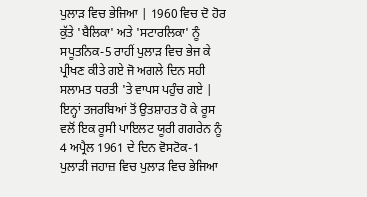ਪੁਲਾੜ ਵਿਚ ਭੇਜਿਆ | 1960 ਵਿਚ ਦੋ ਹੋਰ ਕੁੱਤੇ 'ਬੈਲਿਕਾ' ਅਤੇ 'ਸਟਾਰਲਿਕਾ' ਨੂੰ ਸਪੂਤਨਿਕ-5 ਰਾਹੀਂ ਪੁਲਾੜ ਵਿਚ ਭੇਜ ਕੇ ਪ੍ਰੀਖਣ ਕੀਤੇ ਗਏ ਜੋ ਅਗਲੇ ਦਿਨ ਸਹੀ ਸਲਾਮਤ ਧਰਤੀ 'ਤੇ ਵਾਪਸ ਪਹੁੰਚ ਗਏ | ਇਨ੍ਹਾਂ ਤਜਰਬਿਆਂ ਤੋਂ ਉਤਸ਼ਾਹਤ ਹੋ ਕੇ ਰੂਸ ਵਲੋਂ ਇਕ ਰੂਸੀ ਪਾਇਲਟ ਯੂਰੀ ਗਗਰੇਨ ਨੂੰ 4 ਅਪ੍ਰੈਲ 1961 ਦੇ ਦਿਨ ਵੋਸਟੋਕ-1 ਪੁਲਾੜੀ ਜਹਾਜ਼ ਵਿਚ ਪੁਲਾੜ ਵਿਚ ਭੇਜਿਆ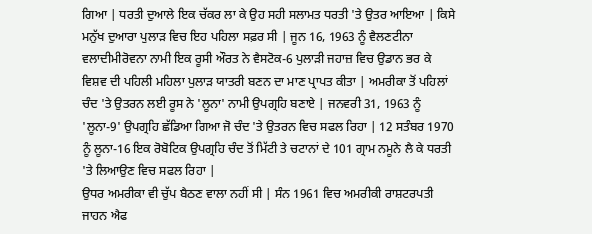ਗਿਆ | ਧਰਤੀ ਦੁਆਲੇ ਇਕ ਚੱਕਰ ਲਾ ਕੇ ਉਹ ਸਹੀ ਸਲਾਮਤ ਧਰਤੀ 'ਤੇ ਉਤਰ ਆਇਆ | ਕਿਸੇ ਮਨੁੱਖ ਦੁਆਰਾ ਪੁਲਾੜ ਵਿਚ ਇਹ ਪਹਿਲਾ ਸਫ਼ਰ ਸੀ | ਜੂਨ 16, 1963 ਨੂੰ ਵੈਲਣਟੀਨਾ ਵਲਾਦੀਮੀਰੋਵਨਾ ਨਾਮੀ ਇਕ ਰੂਸੀ ਔਰਤ ਨੇ ਵੈਸਟੋਕ-6 ਪੁਲਾੜੀ ਜਹਾਜ਼ ਵਿਚ ਉਡਾਨ ਭਰ ਕੇ ਵਿਸ਼ਵ ਦੀ ਪਹਿਲੀ ਮਹਿਲਾ ਪੁਲਾੜ ਯਾਤਰੀ ਬਣਨ ਦਾ ਮਾਣ ਪ੍ਰਾਪਤ ਕੀਤਾ | ਅਮਰੀਕਾ ਤੋਂ ਪਹਿਲਾਂ ਚੰਦ 'ਤੇ ਉਤਰਨ ਲਈ ਰੂਸ ਨੇ 'ਲੂਨਾ' ਨਾਮੀ ਉਪਗ੍ਰਹਿ ਬਣਾਏ | ਜਨਵਰੀ 31, 1963 ਨੂੰ 'ਲੂਨਾ-9' ਉਪਗ੍ਰਹਿ ਛੱਡਿਆ ਗਿਆ ਜੋ ਚੰਦ 'ਤੇ ਉਤਰਨ ਵਿਚ ਸਫਲ ਰਿਹਾ | 12 ਸਤੰਬਰ 1970 ਨੂੰ ਲੂਨਾ-16 ਇਕ ਰੋਬੋਟਿਕ ਉਪਗ੍ਰਹਿ ਚੰਦ ਤੋਂ ਮਿੱਟੀ ਤੇ ਚਟਾਨਾਂ ਦੇ 101 ਗ੍ਰਾਮ ਨਮੂਨੇ ਲੈ ਕੇ ਧਰਤੀ 'ਤੇ ਲਿਆਉਣ ਵਿਚ ਸਫਲ ਰਿਹਾ |
ਉਧਰ ਅਮਰੀਕਾ ਵੀ ਚੁੱਪ ਬੈਠਣ ਵਾਲਾ ਨਹੀਂ ਸੀ | ਸੰਨ 1961 ਵਿਚ ਅਮਰੀਕੀ ਰਾਸ਼ਟਰਪਤੀ ਜਾਹਨ ਐਫ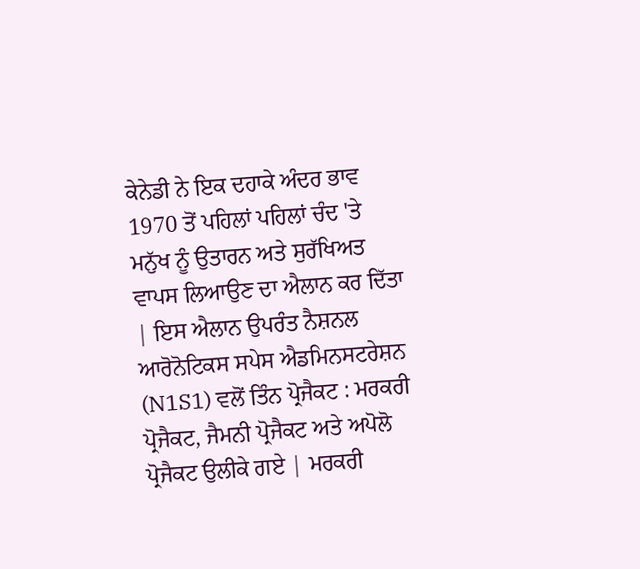ਕੇਨੇਡੀ ਨੇ ਇਕ ਦਹਾਕੇ ਅੰਦਰ ਭਾਵ 1970 ਤੋਂ ਪਹਿਲਾਂ ਪਹਿਲਾਂ ਚੰਦ 'ਤੇ ਮਨੁੱਖ ਨੂੰ ਉਤਾਰਨ ਅਤੇ ਸੁਰੱਖਿਅਤ ਵਾਪਸ ਲਿਆਉਣ ਦਾ ਐਲਾਨ ਕਰ ਦਿੱਤਾ | ਇਸ ਐਲਾਨ ਉਪਰੰਤ ਨੈਸ਼ਨਲ ਆਰੋਨੋਟਿਕਸ ਸਪੇਸ ਐਡਮਿਨਸਟਰੇਸ਼ਨ (N1S1) ਵਲੋਂ ਤਿੰਨ ਪ੍ਰੋਜੈਕਟ : ਮਰਕਰੀ ਪ੍ਰੋਜੈਕਟ, ਜੈਮਨੀ ਪ੍ਰੋਜੈਕਟ ਅਤੇ ਅਪੋਲੋ ਪ੍ਰੋਜੈਕਟ ਉਲੀਕੇ ਗਏ | ਮਰਕਰੀ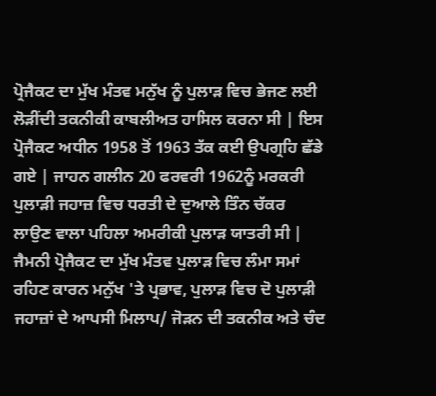ਪ੍ਰੋਜੈਕਟ ਦਾ ਮੁੱਖ ਮੰਤਵ ਮਨੁੱਖ ਨੂੰ ਪੁਲਾੜ ਵਿਚ ਭੇਜਣ ਲਈ ਲੋੜੀਂਦੀ ਤਕਨੀਕੀ ਕਾਬਲੀਅਤ ਹਾਸਿਲ ਕਰਨਾ ਸੀ | ਇਸ ਪ੍ਰੋਜੈਕਟ ਅਧੀਨ 1958 ਤੋਂ 1963 ਤੱਕ ਕਈ ਉਪਗ੍ਰਹਿ ਛੱਡੇ ਗਏ | ਜਾਹਨ ਗਲੀਨ 20 ਫਰਵਰੀ 1962ਨੂੰ ਮਰਕਰੀ ਪੁਲਾੜੀ ਜਹਾਜ਼ ਵਿਚ ਧਰਤੀ ਦੇ ਦੁਆਲੇ ਤਿੰਨ ਚੱਕਰ ਲਾਉਣ ਵਾਲਾ ਪਹਿਲਾ ਅਮਰੀਕੀ ਪੁਲਾੜ ਯਾਤਰੀ ਸੀ | ਜੈਮਨੀ ਪ੍ਰੋਜੈਕਟ ਦਾ ਮੁੱਖ ਮੰਤਵ ਪੁਲਾੜ ਵਿਚ ਲੰਮਾ ਸਮਾਂ ਰਹਿਣ ਕਾਰਨ ਮਨੁੱਖ 'ਤੇ ਪ੍ਰਭਾਵ, ਪੁਲਾੜ ਵਿਚ ਦੋ ਪੁਲਾੜੀ ਜਹਾਜ਼ਾਂ ਦੇ ਆਪਸੀ ਮਿਲਾਪ/ ਜੋੜਨ ਦੀ ਤਕਨੀਕ ਅਤੇ ਚੰਦ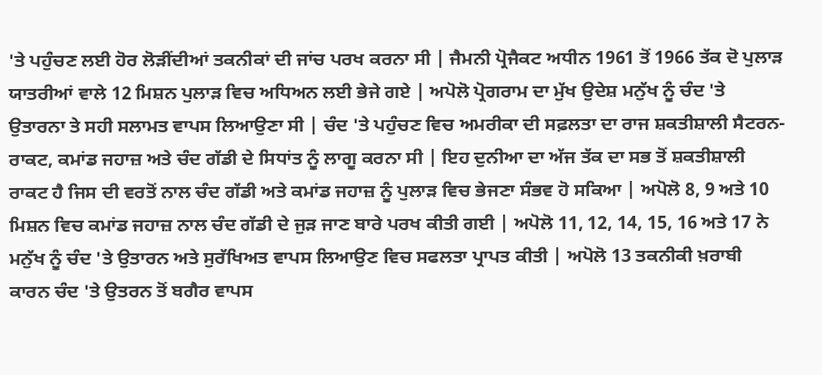'ਤੇ ਪਹੁੰਚਣ ਲਈ ਹੋਰ ਲੋੜੀਂਦੀਆਂ ਤਕਨੀਕਾਂ ਦੀ ਜਾਂਚ ਪਰਖ ਕਰਨਾ ਸੀ | ਜੈਮਨੀ ਪ੍ਰੋਜੈਕਟ ਅਧੀਨ 1961 ਤੋਂ 1966 ਤੱਕ ਦੋ ਪੁਲਾੜ ਯਾਤਰੀਆਂ ਵਾਲੇ 12 ਮਿਸ਼ਨ ਪੁਲਾੜ ਵਿਚ ਅਧਿਅਨ ਲਈ ਭੇਜੇ ਗਏ | ਅਪੋਲੋ ਪ੍ਰੋਗਰਾਮ ਦਾ ਮੁੱਖ ਉਦੇਸ਼ ਮਨੁੱਖ ਨੂੰ ਚੰਦ 'ਤੇ ਉਤਾਰਨਾ ਤੇ ਸਹੀ ਸਲਾਮਤ ਵਾਪਸ ਲਿਆਉਣਾ ਸੀ | ਚੰਦ 'ਤੇ ਪਹੁੰਚਣ ਵਿਚ ਅਮਰੀਕਾ ਦੀ ਸਫ਼ਲਤਾ ਦਾ ਰਾਜ ਸ਼ਕਤੀਸ਼ਾਲੀ ਸੈਟਰਨ-ਰਾਕਟ, ਕਮਾਂਡ ਜਹਾਜ਼ ਅਤੇ ਚੰਦ ਗੱਡੀ ਦੇ ਸਿਧਾਂਤ ਨੂੰ ਲਾਗੂ ਕਰਨਾ ਸੀ | ਇਹ ਦੁਨੀਆ ਦਾ ਅੱਜ ਤੱਕ ਦਾ ਸਭ ਤੋਂ ਸ਼ਕਤੀਸ਼ਾਲੀ ਰਾਕਟ ਹੈ ਜਿਸ ਦੀ ਵਰਤੋਂ ਨਾਲ ਚੰਦ ਗੱਡੀ ਅਤੇ ਕਮਾਂਡ ਜਹਾਜ਼ ਨੂੰ ਪੁਲਾੜ ਵਿਚ ਭੇਜਣਾ ਸੰਭਵ ਹੋ ਸਕਿਆ | ਅਪੋਲੋ 8, 9 ਅਤੇ 10 ਮਿਸ਼ਨ ਵਿਚ ਕਮਾਂਡ ਜਹਾਜ਼ ਨਾਲ ਚੰਦ ਗੱਡੀ ਦੇ ਜੁੜ ਜਾਣ ਬਾਰੇ ਪਰਖ ਕੀਤੀ ਗਈ | ਅਪੋਲੋ 11, 12, 14, 15, 16 ਅਤੇ 17 ਨੇ ਮਨੁੱਖ ਨੂੰ ਚੰਦ 'ਤੇ ਉਤਾਰਨ ਅਤੇ ਸੁਰੱਖਿਅਤ ਵਾਪਸ ਲਿਆਉਣ ਵਿਚ ਸਫਲਤਾ ਪ੍ਰਾਪਤ ਕੀਤੀ | ਅਪੋਲੋ 13 ਤਕਨੀਕੀ ਖ਼ਰਾਬੀ ਕਾਰਨ ਚੰਦ 'ਤੇ ਉਤਰਨ ਤੋਂ ਬਗੈਰ ਵਾਪਸ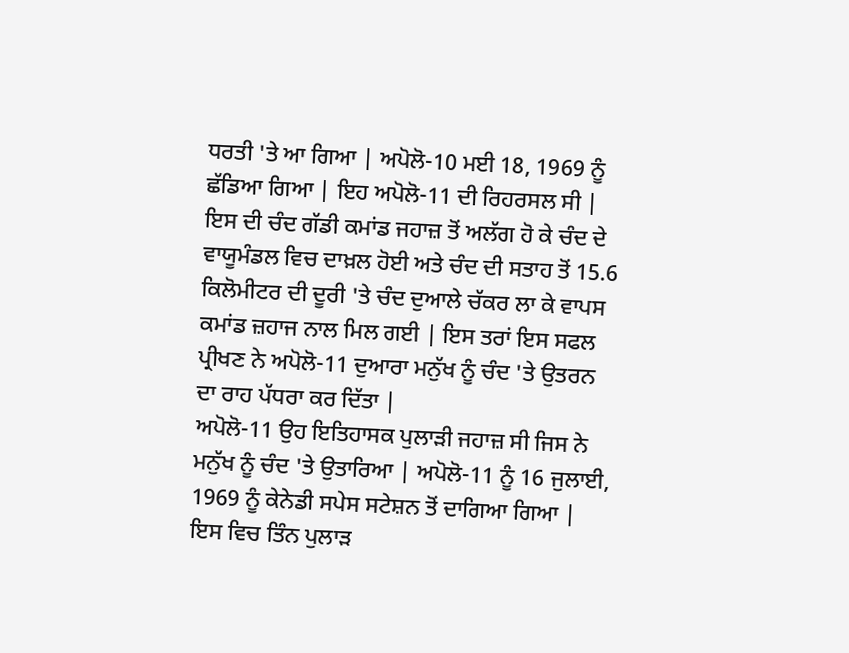ਧਰਤੀ 'ਤੇ ਆ ਗਿਆ | ਅਪੋਲੋ-10 ਮਈ 18, 1969 ਨੂੰ ਛੱਡਿਆ ਗਿਆ | ਇਹ ਅਪੋਲੋ-11 ਦੀ ਰਿਹਰਸਲ ਸੀ | ਇਸ ਦੀ ਚੰਦ ਗੱਡੀ ਕਮਾਂਡ ਜਹਾਜ਼ ਤੋਂ ਅਲੱਗ ਹੋ ਕੇ ਚੰਦ ਦੇ ਵਾਯੂਮੰਡਲ ਵਿਚ ਦਾਖ਼ਲ ਹੋਈ ਅਤੇ ਚੰਦ ਦੀ ਸਤਾਹ ਤੋਂ 15.6 ਕਿਲੋਮੀਟਰ ਦੀ ਦੂਰੀ 'ਤੇ ਚੰਦ ਦੁਆਲੇ ਚੱਕਰ ਲਾ ਕੇ ਵਾਪਸ ਕਮਾਂਡ ਜ਼ਹਾਜ ਨਾਲ ਮਿਲ ਗਈ | ਇਸ ਤਰਾਂ ਇਸ ਸਫਲ ਪ੍ਰੀਖਣ ਨੇ ਅਪੋਲੋ-11 ਦੁਆਰਾ ਮਨੁੱਖ ਨੂੰ ਚੰਦ 'ਤੇ ਉਤਰਨ ਦਾ ਰਾਹ ਪੱਧਰਾ ਕਰ ਦਿੱਤਾ |
ਅਪੋਲੋ-11 ਉਹ ਇਤਿਹਾਸਕ ਪੁਲਾੜੀ ਜਹਾਜ਼ ਸੀ ਜਿਸ ਨੇ ਮਨੁੱਖ ਨੂੰ ਚੰਦ 'ਤੇ ਉਤਾਰਿਆ | ਅਪੋਲੋ-11 ਨੂੰ 16 ਜੁਲਾਈ, 1969 ਨੂੰ ਕੇਨੇਡੀ ਸਪੇਸ ਸਟੇਸ਼ਨ ਤੋਂ ਦਾਗਿਆ ਗਿਆ | ਇਸ ਵਿਚ ਤਿੰਨ ਪੁਲਾੜ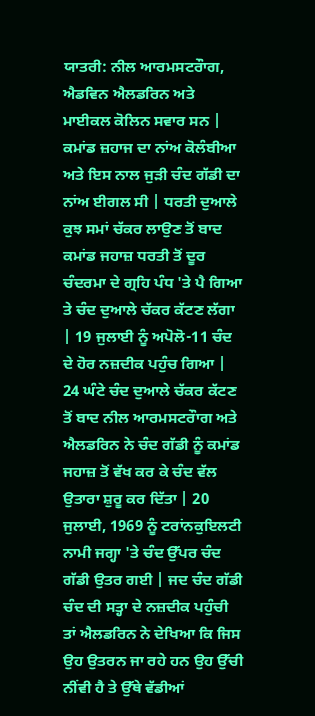ਯਾਤਰੀ: ਨੀਲ ਆਰਮਸਟਰੌਾਗ, ਐਡਵਿਨ ਐਲਡਰਿਨ ਅਤੇ ਮਾਈਕਲ ਕੋਲਿਨ ਸਵਾਰ ਸਨ | ਕਮਾਂਡ ਜ਼ਹਾਜ ਦਾ ਨਾਂਅ ਕੋਲੰਬੀਆ ਅਤੇ ਇਸ ਨਾਲ ਜੁੜੀ ਚੰਦ ਗੱਡੀ ਦਾ ਨਾਂਅ ਈਗਲ ਸੀ | ਧਰਤੀ ਦੁਆਲੇ ਕੁਝ ਸਮਾਂ ਚੱਕਰ ਲਾਉਣ ਤੋਂ ਬਾਦ ਕਮਾਂਡ ਜਹਾਜ਼ ਧਰਤੀ ਤੋਂ ਦੂਰ ਚੰਦਰਮਾ ਦੇ ਗ੍ਰਹਿ ਪੰਧ 'ਤੇ ਪੈ ਗਿਆ ਤੇ ਚੰਦ ਦੁਆਲੇ ਚੱਕਰ ਕੱਟਣ ਲੱਗਾ | 19 ਜੁਲਾਈ ਨੂੰ ਅਪੋਲੋ-11 ਚੰਦ ਦੇ ਹੋਰ ਨਜ਼ਦੀਕ ਪਹੁੰਚ ਗਿਆ | 24 ਘੰਟੇ ਚੰਦ ਦੁਆਲੇ ਚੱਕਰ ਕੱਟਣ ਤੋਂ ਬਾਦ ਨੀਲ ਆਰਮਸਟਰੌਾਗ ਅਤੇ ਐਲਡਰਿਨ ਨੇ ਚੰਦ ਗੱਡੀ ਨੂੰ ਕਮਾਂਡ ਜਹਾਜ਼ ਤੋਂ ਵੱਖ ਕਰ ਕੇ ਚੰਦ ਵੱਲ ਉਤਾਰਾ ਸ਼ੁਰੂ ਕਰ ਦਿੱਤਾ | 20 ਜੁਲਾਈ, 1969 ਨੂੰ ਟਰਾਂਨਕੁਇਲਟੀ ਨਾਮੀ ਜਗ੍ਹਾ 'ਤੇ ਚੰਦ ਉੱਪਰ ਚੰਦ ਗੱਡੀ ਉਤਰ ਗਈ | ਜਦ ਚੰਦ ਗੱਡੀ ਚੰਦ ਦੀ ਸਤ੍ਹਾ ਦੇ ਨਜ਼ਦੀਕ ਪਹੁੰਚੀ ਤਾਂ ਐਲਡਰਿਨ ਨੇ ਦੇਖਿਆ ਕਿ ਜਿਸ ਉਹ ਉਤਰਨ ਜਾ ਰਹੇ ਹਨ ਉਹ ਉੱਚੀ ਨੀਂਵੀ ਹੈ ਤੇ ਉੱਥੇ ਵੱਡੀਆਂ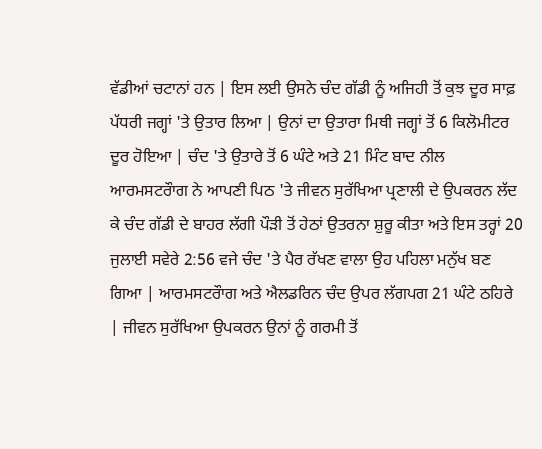ਵੱਡੀਆਂ ਚਟਾਨਾਂ ਹਨ | ਇਸ ਲਈ ਉਸਨੇ ਚੰਦ ਗੱਡੀ ਨੂੰ ਅਜਿਹੀ ਤੋਂ ਕੁਝ ਦੂਰ ਸਾਫ਼ ਪੱਧਰੀ ਜਗ੍ਹਾਂ 'ਤੇ ਉਤਾਰ ਲਿਆ | ਉਨਾਂ ਦਾ ਉਤਾਰਾ ਮਿਥੀ ਜਗ੍ਹਾਂ ਤੋਂ 6 ਕਿਲੋਮੀਟਰ ਦੂਰ ਹੋਇਆ | ਚੰਦ 'ਤੇ ਉਤਾਰੇ ਤੋਂ 6 ਘੰਟੇ ਅਤੇ 21 ਮਿੰਟ ਬਾਦ ਨੀਲ ਆਰਮਸਟਰੌਾਗ ਨੇ ਆਪਣੀ ਪਿਠ 'ਤੇ ਜੀਵਨ ਸੁਰੱਖਿਆ ਪ੍ਰਣਾਲੀ ਦੇ ਉਪਕਰਨ ਲੱਦ ਕੇ ਚੰਦ ਗੱਡੀ ਦੇ ਬਾਹਰ ਲੱਗੀ ਪੌੜੀ ਤੋਂ ਹੇਠਾਂ ਉਤਰਨਾ ਸ਼ੁਰੂ ਕੀਤਾ ਅਤੇ ਇਸ ਤਰ੍ਹਾਂ 20 ਜੁਲਾਈ ਸਵੇਰੇ 2:56 ਵਜੇ ਚੰਦ 'ਤੇ ਪੈਰ ਰੱਖਣ ਵਾਲਾ ਉਹ ਪਹਿਲਾ ਮਨੁੱਖ ਬਣ ਗਿਆ | ਆਰਮਸਟਰੌਾਗ ਅਤੇ ਐਲਡਰਿਨ ਚੰਦ ਉਪਰ ਲੱਗਪਗ 21 ਘੰਟੇ ਠਹਿਰੇ | ਜੀਵਨ ਸੁਰੱਖਿਆ ਉਪਕਰਨ ਉਨਾਂ ਨੂੰ ਗਰਮੀ ਤੋਂ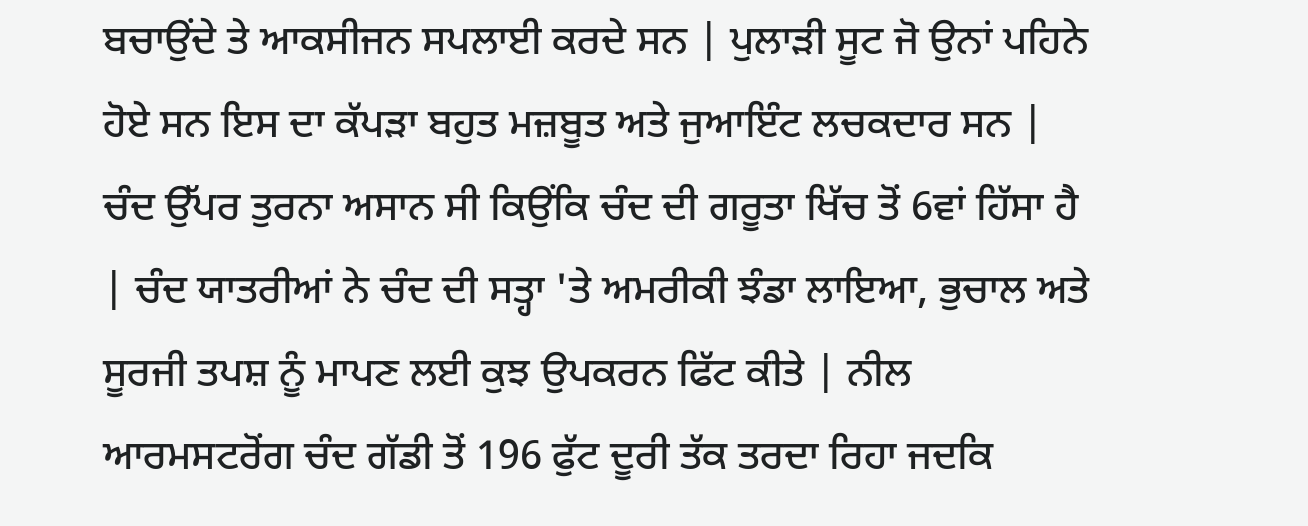ਬਚਾਉਂਦੇ ਤੇ ਆਕਸੀਜਨ ਸਪਲਾਈ ਕਰਦੇ ਸਨ | ਪੁਲਾੜੀ ਸੂਟ ਜੋ ਉਨਾਂ ਪਹਿਨੇ ਹੋਏ ਸਨ ਇਸ ਦਾ ਕੱਪੜਾ ਬਹੁਤ ਮਜ਼ਬੂਤ ਅਤੇ ਜੁਆਇੰਟ ਲਚਕਦਾਰ ਸਨ | ਚੰਦ ਉੱਪਰ ਤੁਰਨਾ ਅਸਾਨ ਸੀ ਕਿਉਂਕਿ ਚੰਦ ਦੀ ਗਰੂਤਾ ਖਿੱਚ ਤੋਂ 6ਵਾਂ ਹਿੱਸਾ ਹੈ | ਚੰਦ ਯਾਤਰੀਆਂ ਨੇ ਚੰਦ ਦੀ ਸਤ੍ਹਾ 'ਤੇ ਅਮਰੀਕੀ ਝੰਡਾ ਲਾਇਆ, ਭੁਚਾਲ ਅਤੇ ਸੂਰਜੀ ਤਪਸ਼ ਨੂੰ ਮਾਪਣ ਲਈ ਕੁਝ ਉਪਕਰਨ ਫਿੱਟ ਕੀਤੇ | ਨੀਲ ਆਰਮਸਟਰੋਂਗ ਚੰਦ ਗੱਡੀ ਤੋਂ 196 ਫੁੱਟ ਦੂਰੀ ਤੱਕ ਤਰਦਾ ਰਿਹਾ ਜਦਕਿ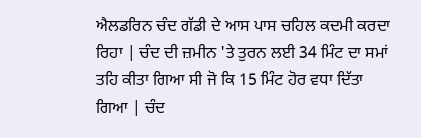ਐਲਡਰਿਨ ਚੰਦ ਗੱਡੀ ਦੇ ਆਸ ਪਾਸ ਚਹਿਲ ਕਦਮੀ ਕਰਦਾ ਰਿਹਾ | ਚੰਦ ਦੀ ਜ਼ਮੀਨ 'ਤੇ ਤੁਰਨ ਲਈ 34 ਮਿੰਟ ਦਾ ਸਮਾਂ ਤਹਿ ਕੀਤਾ ਗਿਆ ਸੀ ਜੋ ਕਿ 15 ਮਿੰਟ ਹੋਰ ਵਧਾ ਦਿੱਤਾ ਗਿਆ | ਚੰਦ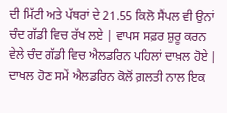ਦੀ ਮਿੱਟੀ ਅਤੇ ਪੱਥਰਾਂ ਦੇ 21.55 ਕਿਲੋ ਸੈਂਪਲ ਵੀ ਉਨਾਂ ਚੰਦ ਗੱਡੀ ਵਿਚ ਰੱਖ ਲਏ | ਵਾਪਸ ਸਫ਼ਰ ਸ਼ੁਰੂ ਕਰਨ ਵੇਲੇ ਚੰਦ ਗੱਡੀ ਵਿਚ ਐਲਡਰਿਨ ਪਹਿਲਾਂ ਦਾਖ਼ਲ ਹੋਏ | ਦਾਖਲ ਹੋਣ ਸਮੇਂ ਐਲਡਰਿਨ ਕੋਲੋਂ ਗ਼ਲਤੀ ਨਾਲ ਇਕ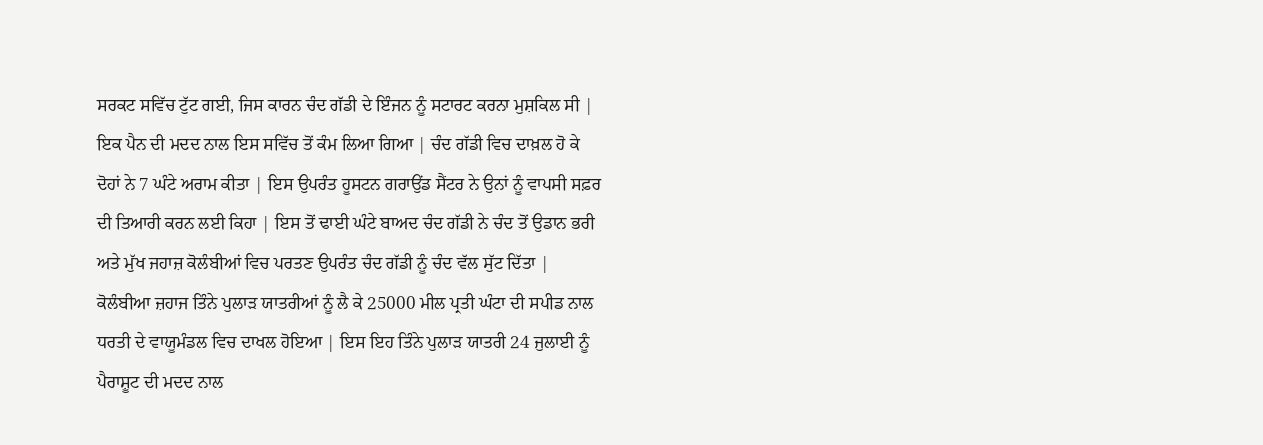ਸਰਕਟ ਸਵਿੱਚ ਟੁੱਟ ਗਈ, ਜਿਸ ਕਾਰਨ ਚੰਦ ਗੱਡੀ ਦੇ ਇੰਜਨ ਨੂੰ ਸਟਾਰਟ ਕਰਨਾ ਮੁਸ਼ਕਿਲ ਸੀ | ਇਕ ਪੈਨ ਦੀ ਮਦਦ ਨਾਲ ਇਸ ਸਵਿੱਚ ਤੋਂ ਕੰਮ ਲਿਆ ਗਿਆ | ਚੰਦ ਗੱਡੀ ਵਿਚ ਦਾਖ਼ਲ ਹੋ ਕੇ ਦੋਹਾਂ ਨੇ 7 ਘੰਟੇ ਅਰਾਮ ਕੀਤਾ | ਇਸ ਉਪਰੰਤ ਹੂਸਟਨ ਗਰਾਉਂਡ ਸੈਂਟਰ ਨੇ ਉਨਾਂ ਨੂੰ ਵਾਪਸੀ ਸਫ਼ਰ ਦੀ ਤਿਆਰੀ ਕਰਨ ਲਈ ਕਿਹਾ | ਇਸ ਤੋਂ ਢਾਈ ਘੰਟੇ ਬਾਅਦ ਚੰਦ ਗੱਡੀ ਨੇ ਚੰਦ ਤੋਂ ਉਡਾਨ ਭਰੀ ਅਤੇ ਮੁੱਖ ਜਹਾਜ਼ ਕੋਲੰਬੀਆਂ ਵਿਚ ਪਰਤਣ ਉਪਰੰਤ ਚੰਦ ਗੱਡੀ ਨੂੰ ਚੰਦ ਵੱਲ ਸੁੱਟ ਦਿੱਤਾ | ਕੋਲੰਬੀਆ ਜ਼ਹਾਜ ਤਿੰਨੇ ਪੁਲਾੜ ਯਾਤਰੀਆਂ ਨੂੰ ਲੈ ਕੇ 25000 ਮੀਲ ਪ੍ਰਤੀ ਘੰਟਾ ਦੀ ਸਪੀਡ ਨਾਲ ਧਰਤੀ ਦੇ ਵਾਯੂਮੰਡਲ ਵਿਚ ਦਾਖਲ ਹੋਇਆ | ਇਸ ਇਹ ਤਿੰਨੇ ਪੁਲਾੜ ਯਾਤਰੀ 24 ਜੁਲਾਈ ਨੂੰ ਪੈਰਾਸ਼ੂਟ ਦੀ ਮਦਦ ਨਾਲ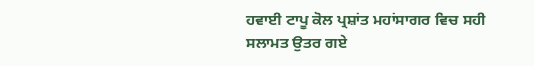ਹਵਾਈ ਟਾਪੂ ਕੋਲ ਪ੍ਰਸ਼ਾਂਤ ਮਹਾਂਸਾਗਰ ਵਿਚ ਸਹੀ ਸਲਾਮਤ ਉਤਰ ਗਏ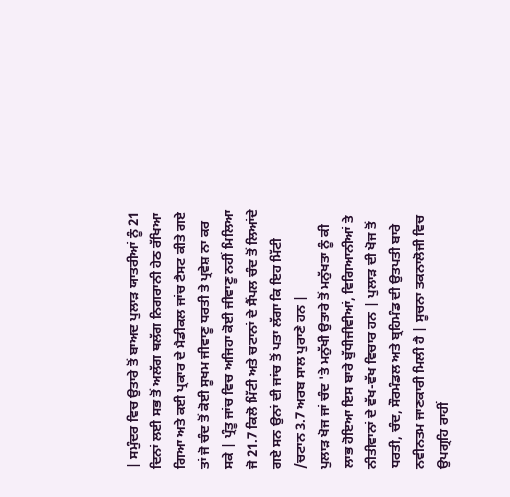| ਸਮੁੰਦਰ ਵਿਚ ਉਤਾਰੇ ਤੋਂ ਬਾਅਦ ਪੁਲਾੜ ਯਾਤਰੀਆਂ ਨੂੰ 21 ਦਿਨਾਂ ਲਈ ਸਭ ਤੋਂ ਅਲੱਗ ਥਲੱਗ ਨਿਗਰਾਨੀ ਹੇਠ ਰੱਖਿਆ ਗਿਆ ਅਤੇ ਕਈ ਪ੍ਰਕਾਰ ਦੇ ਮੈਡੀਕਲ ਜਾਂਚ ਟੈਸਟ ਕੀਤੇ ਗਏ ਤਾਂ ਜੋ ਚੰਦ ਤੋਂ ਕੋਈ ਸੂਖਮ ਜੀਵਾਣੂ ਧਰਤੀ ਤੇ ਪ੍ਰਵੇਸ਼ ਨਾ ਕਰ ਸਕੇ | ਪ੍ਰੰਤੂ ਜਾਂਚ ਵਿਚ ਅਜਿਹਾ ਕੋਈ ਜੀਵਾਣੂ ਨਹੀਂ ਮਿਲਿਆ ਜੋ 21.7 ਕਿਲੋ ਮਿੱਟੀ ਅਤੇ ਚਟਾਨਾਂ ਦੇ ਸੈਂਪਲ ਚੰਦ ਤੋਂ ਲਿਆਂਦੇ ਗਏ ਸਨ ਉਨਾਂ ਦੀ ਜਾਂਚ ਤੋਂ ਪਤਾ ਲੱਗਾ ਕਿ ਇਹ ਮਿੱਟੀ /ਚਟਾਨ 3.7 ਅਰਬ ਸਾਲ ਪੁਰਾਣੇ ਹਨ |
ਪੁਲਾੜ ਖੋਜ ਜਾਂ ਚੰਦ 'ਤੇ ਮਨੁੱਖੀ ਉਤਾਰੇ ਤੋਂ ਮਨੁੱਖਤਾ ਨੂੰ ਕੀ ਲਾਭ ਹੋਇਆ ਇਸ ਬਾਰੇ ਬੁੱਧੀਜੀਵੀਆਂ, ਵਿਗਿਆਨੀਆਂ ਤੇ ਨੀਤੀਵਾਨਾਂ ਦੇ ਵੱਖ-ਵੱਖ ਵਿਚਾਰ ਹਨ | ਪੁਲਾੜ ਦੀ ਖੋਜ ਤੋਂ ਧਰਤੀ, ਚੰਦ, ਸੌਰਮੰਡਲ ਅਤੇ ਬ੍ਰਹਿਮੰਡ ਦੀ ਉਤਪਤੀ ਬਾਰੇ ਨਵੀਨਤਮ ਜਾਣਕਾਰੀ ਮਿਲੀ ਹੈ | ਸੂਚਨਾ ਤਕਨਾਲੋਜੀ ਵਿਚ ਉਪਗ੍ਰਹਿ ਰਾਹੀਂ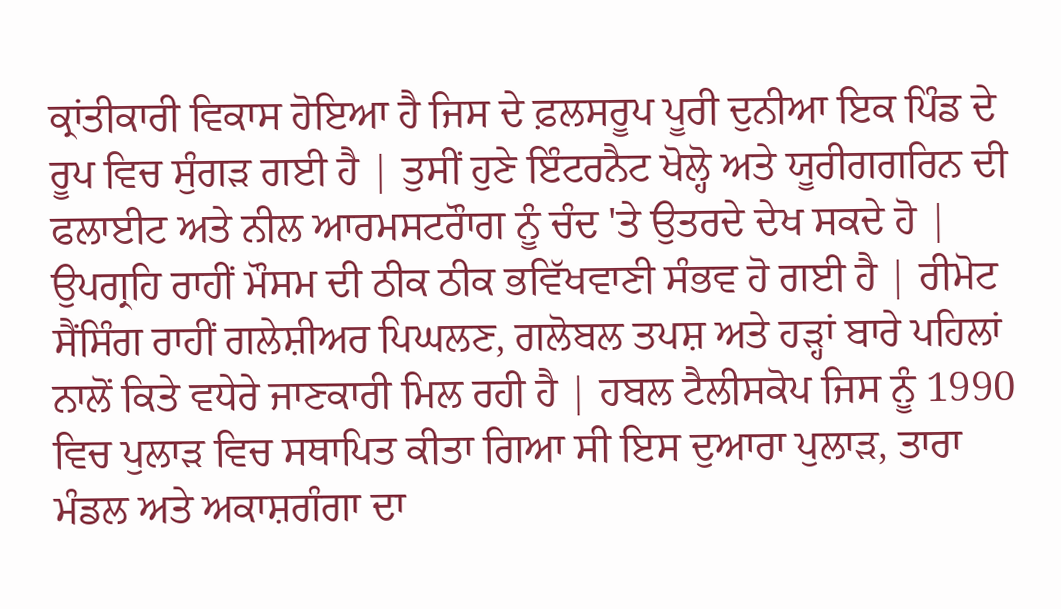ਕ੍ਰਾਂਤੀਕਾਰੀ ਵਿਕਾਸ ਹੋਇਆ ਹੈ ਜਿਸ ਦੇ ਫ਼ਲਸਰੂਪ ਪੂਰੀ ਦੁਨੀਆ ਇਕ ਪਿੰਡ ਦੇ ਰੂਪ ਵਿਚ ਸੁੰਗੜ ਗਈ ਹੈ | ਤੁਸੀਂ ਹੁਣੇ ਇੰਟਰਨੈਟ ਖੋਲ੍ਹੋ ਅਤੇ ਯੂਰੀਗਗਰਿਨ ਦੀ ਫਲਾਈਟ ਅਤੇ ਨੀਲ ਆਰਮਸਟਰੌਾਗ ਨੂੰ ਚੰਦ 'ਤੇ ਉਤਰਦੇ ਦੇਖ ਸਕਦੇ ਹੋ | ਉਪਗ੍ਰਹਿ ਰਾਹੀਂ ਮੌਸਮ ਦੀ ਠੀਕ ਠੀਕ ਭਵਿੱਖਵਾਣੀ ਸੰਭਵ ਹੋ ਗਈ ਹੈ | ਰੀਮੋਟ ਸੈਂਸਿੰਗ ਰਾਹੀਂ ਗਲੇਸ਼ੀਅਰ ਪਿਘਲਣ, ਗਲੋਬਲ ਤਪਸ਼ ਅਤੇ ਹੜ੍ਹਾਂ ਬਾਰੇ ਪਹਿਲਾਂ ਨਾਲੋਂ ਕਿਤੇ ਵਧੇਰੇ ਜਾਣਕਾਰੀ ਮਿਲ ਰਹੀ ਹੈ | ਹਬਲ ਟੈਲੀਸਕੋਪ ਜਿਸ ਨੂੰ 1990 ਵਿਚ ਪੁਲਾੜ ਵਿਚ ਸਥਾਪਿਤ ਕੀਤਾ ਗਿਆ ਸੀ ਇਸ ਦੁਆਰਾ ਪੁਲਾੜ, ਤਾਰਾ ਮੰਡਲ ਅਤੇ ਅਕਾਸ਼ਗੰਗਾ ਦਾ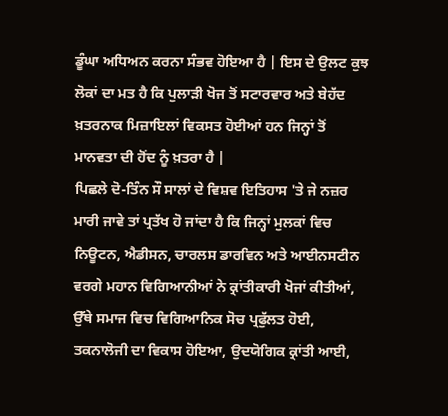ਡੂੰਘਾ ਅਧਿਅਨ ਕਰਨਾ ਸੰਭਵ ਹੋਇਆ ਹੈ | ਇਸ ਦੇ ਉਲਟ ਕੁਝ ਲੋਕਾਂ ਦਾ ਮਤ ਹੈ ਕਿ ਪੁਲਾੜੀ ਖੋਜ ਤੋਂ ਸਟਾਰਵਾਰ ਅਤੇ ਬੇਹੱਦ ਖ਼ਤਰਨਾਕ ਮਿਜ਼ਾਇਲਾਂ ਵਿਕਸਤ ਹੋਈਆਂ ਹਨ ਜਿਨ੍ਹਾਂ ਤੋਂ ਮਾਨਵਤਾ ਦੀ ਹੋਂਦ ਨੂੰ ਖ਼ਤਰਾ ਹੈ |
ਪਿਛਲੇ ਦੋ-ਤਿੰਨ ਸੌ ਸਾਲਾਂ ਦੇ ਵਿਸ਼ਵ ਇਤਿਹਾਸ 'ਤੇ ਜੇ ਨਜ਼ਰ ਮਾਰੀ ਜਾਵੇ ਤਾਂ ਪ੍ਰਤੱਖ ਹੋ ਜਾਂਦਾ ਹੈ ਕਿ ਜਿਨ੍ਹਾਂ ਮੁਲਕਾਂ ਵਿਚ ਨਿਊਟਨ, ਐਡੀਸਨ, ਚਾਰਲਸ ਡਾਰਵਿਨ ਅਤੇ ਆਈਨਸਟੀਨ ਵਰਗੇ ਮਹਾਨ ਵਿਗਿਆਨੀਆਂ ਨੇ ਕ੍ਰਾਂਤੀਕਾਰੀ ਖੋਜਾਂ ਕੀਤੀਆਂ, ਉੱਥੇ ਸਮਾਜ ਵਿਚ ਵਿਗਿਆਨਿਕ ਸੋਚ ਪ੍ਰਫੁੱਲਤ ਹੋਈ, ਤਕਨਾਲੋਜੀ ਦਾ ਵਿਕਾਸ ਹੋਇਆ, ਉਦਯੋਗਿਕ ਕ੍ਰਾਂਤੀ ਆਈ,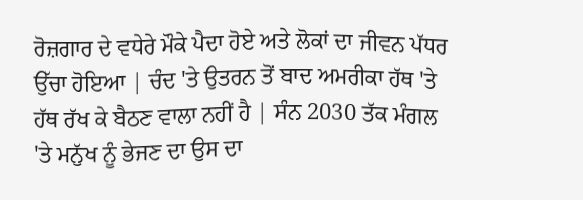ਰੋਜ਼ਗਾਰ ਦੇ ਵਧੇਰੇ ਮੌਕੇ ਪੈਦਾ ਹੋਏ ਅਤੇ ਲੋਕਾਂ ਦਾ ਜੀਵਨ ਪੱਧਰ ਉੱਚਾ ਹੋਇਆ | ਚੰਦ 'ਤੇ ਉਤਰਨ ਤੋਂ ਬਾਦ ਅਮਰੀਕਾ ਹੱਥ 'ਤੇ ਹੱਥ ਰੱਖ ਕੇ ਬੈਠਣ ਵਾਲਾ ਨਹੀਂ ਹੈ | ਸੰਨ 2030 ਤੱਕ ਮੰਗਲ 'ਤੇ ਮਨੁੱਖ ਨੂੰ ਭੇਜਣ ਦਾ ਉਸ ਦਾ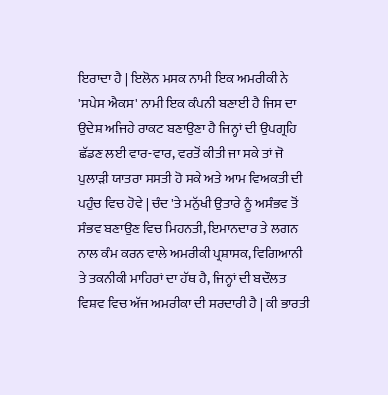ਇਰਾਦਾ ਹੈ | ਇਲੋਨ ਮਸਕ ਨਾਮੀ ਇਕ ਅਮਰੀਕੀ ਨੇ 'ਸਪੇਸ ਐਕਸ' ਨਾਮੀ ਇਕ ਕੰਪਨੀ ਬਣਾਈ ਹੈ ਜਿਸ ਦਾ ਉਦੇਸ਼ ਅਜਿਹੇ ਰਾਕਟ ਬਣਾਉਣਾ ਹੈ ਜਿਨ੍ਹਾਂ ਦੀ ਉਪਗ੍ਰਹਿ ਛੱਡਣ ਲਈ ਵਾਰ-ਵਾਰ, ਵਰਤੋਂ ਕੀਤੀ ਜਾ ਸਕੇ ਤਾਂ ਜੋ ਪੁਲਾੜੀ ਯਾਤਰਾ ਸਸਤੀ ਹੋ ਸਕੇ ਅਤੇ ਆਮ ਵਿਅਕਤੀ ਦੀ ਪਹੁੰਚ ਵਿਚ ਹੋਵੇ | ਚੰਦ 'ਤੇ ਮਨੁੱਖੀ ਉਤਾਰੇ ਨੂੰ ਅਸੰਭਵ ਤੋਂ ਸੰਭਵ ਬਣਾਉਣ ਵਿਚ ਮਿਹਨਤੀ, ਇਮਾਨਦਾਰ ਤੇ ਲਗਨ ਨਾਲ ਕੰਮ ਕਰਨ ਵਾਲੇ ਅਮਰੀਕੀ ਪ੍ਰਸ਼ਾਸਕ, ਵਿਗਿਆਨੀ ਤੇ ਤਕਨੀਕੀ ਮਾਹਿਰਾਂ ਦਾ ਹੱਥ ਹੈ, ਜਿਨ੍ਹਾਂ ਦੀ ਬਦੌਲਤ ਵਿਸ਼ਵ ਵਿਚ ਅੱਜ ਅਮਰੀਕਾ ਦੀ ਸਰਦਾਰੀ ਹੈ | ਕੀ ਭਾਰਤੀ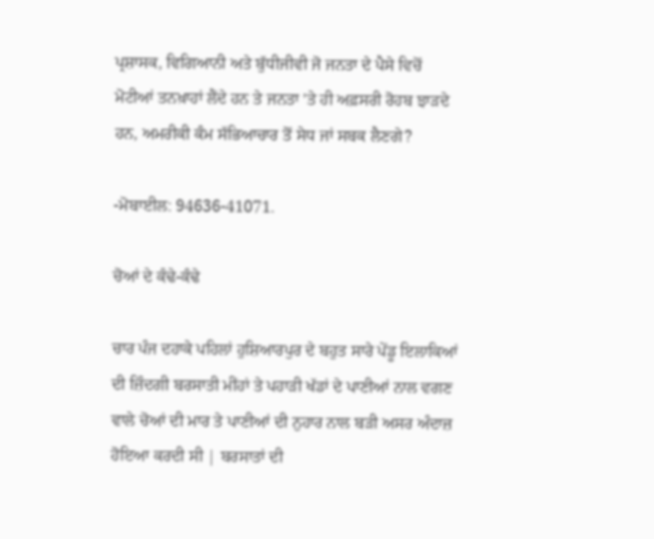ਪ੍ਰਸ਼ਾਸਕ, ਵਿਗਿਆਨੀ ਅਤੇ ਬੁੱਧੀਜੀਵੀ ਜੋ ਜਨਤਾ ਦੇ ਪੈਸੇ ਵਿਚੋਂ ਮੋਟੀਆਂ ਤਨਖ਼ਾਹਾਂ ਲੈਂਦੇ ਹਨ ਤੇ ਜਨਤਾ 'ਤੇ ਹੀ ਅਫ਼ਸਰੀ ਰੋਹਬ ਝਾੜਦੇ ਹਨ, ਅਮਰੀਕੀ ਕੰਮ ਸੱਭਿਆਚਾਰ ਤੋਂ ਸੇਧ ਜਾਂ ਸਬਕ ਲੈਣਗੇ?

-ਮੋਬਾਈਲ: 94636-41071.

ਚੋਆਂ ਦੇ ਕੰਢੇ-ਕੰਢੇ

ਚਾਰ ਪੰਜ ਦਹਾਕੇ ਪਹਿਲਾਂ ਹੁਸ਼ਿਆਰਪੁਰ ਦੇ ਬਹੁਤ ਸਾਰੇ ਪੇਂਡੂ ਇਲਾਕਿਆਂ ਦੀ ਜ਼ਿੰਦਗੀ ਬਰਸਾਤੀ ਮੀਂਹਾਂ ਤੇ ਪਹਾੜੀ ਖੱਡਾਂ ਦੇ ਪਾਣੀਆਂ ਨਾਲ ਵਗਣ ਵਾਲੇ ਚੋਆਂ ਦੀ ਮਾਰ ਤੇ ਪਾਣੀਆਂ ਦੀ ਨੁਹਾਰ ਨਾਲ ਬੜੀ ਅਸਰ ਅੰਦਾਜ਼ ਹੋਇਆ ਕਰਦੀ ਸੀ | ਬਰਸਾਤਾਂ ਦੀ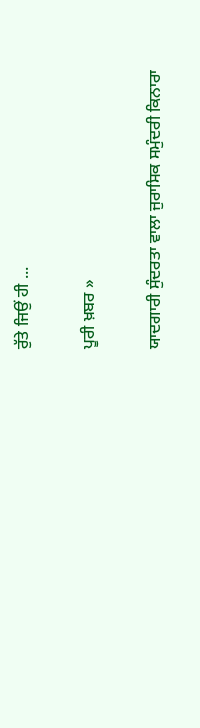ਰੁੱਤੇ ਜਿਉਂ ਹੀ ...

ਪੂਰੀ ਖ਼ਬਰ »

ਯਾਦਗਾਰੀ ਸੁੰਦਰਤਾ ਵਾਲਾ ਜੁਰਾਸਿਕ ਸਮੁੰਦਰੀ ਕਿਨਾਰਾ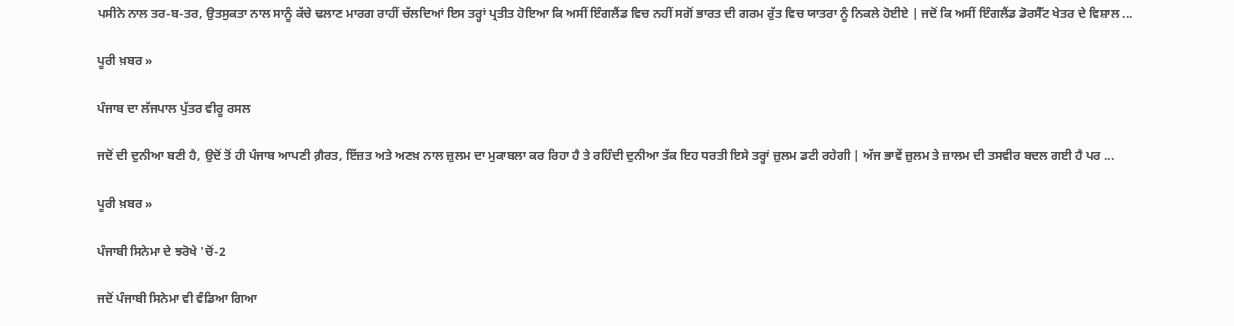ਪਸੀਨੇ ਨਾਲ ਤਰ-ਬ-ਤਰ, ਉਤਸੁਕਤਾ ਨਾਲ ਸਾਨੂੰ ਕੱਚੇ ਢਲਾਣ ਮਾਰਗ ਰਾਹੀਂ ਚੱਲਦਿਆਂ ਇਸ ਤਰ੍ਹਾਂ ਪ੍ਰਤੀਤ ਹੋਇਆ ਕਿ ਅਸੀਂ ਇੰਗਲੈਂਡ ਵਿਚ ਨਹੀਂ ਸਗੋਂ ਭਾਰਤ ਦੀ ਗਰਮ ਰੁੱਤ ਵਿਚ ਯਾਤਰਾ ਨੂੰ ਨਿਕਲੇ ਹੋਈਏ | ਜਦੋਂ ਕਿ ਅਸੀਂ ਇੰਗਲੈਂਡ ਡੋਰਸੈੱਟ ਖੇਤਰ ਦੇ ਵਿਸ਼ਾਲ ...

ਪੂਰੀ ਖ਼ਬਰ »

ਪੰਜਾਬ ਦਾ ਲੱਜਪਾਲ ਪੁੱਤਰ ਵੀਰੂ ਰਸਲ

ਜਦੋਂ ਦੀ ਦੁਨੀਆ ਬਣੀ ਹੈ, ਉਦੋਂ ਤੋਂ ਹੀ ਪੰਜਾਬ ਆਪਣੀ ਗ਼ੈਰਤ, ਇੱਜ਼ਤ ਅਤੇ ਅਣਖ਼ ਨਾਲ ਜ਼ੁਲਮ ਦਾ ਮੁਕਾਬਲਾ ਕਰ ਰਿਹਾ ਹੈ ਤੇ ਰਹਿੰਦੀ ਦੁਨੀਆ ਤੱਕ ਇਹ ਧਰਤੀ ਇਸੇ ਤਰ੍ਹਾਂ ਜ਼ੁਲਮ ਡਟੀ ਰਹੇਗੀ | ਅੱਜ ਭਾਵੇਂ ਜ਼ੁਲਮ ਤੇ ਜ਼ਾਲਮ ਦੀ ਤਸਵੀਰ ਬਦਲ ਗਈ ਹੈ ਪਰ ...

ਪੂਰੀ ਖ਼ਬਰ »

ਪੰਜਾਬੀ ਸਿਨੇਮਾ ਦੇ ਝਰੋਖੇ 'ਚੋਂ-2

ਜਦੋਂ ਪੰਜਾਬੀ ਸਿਨੇਮਾ ਵੀ ਵੰਡਿਆ ਗਿਆ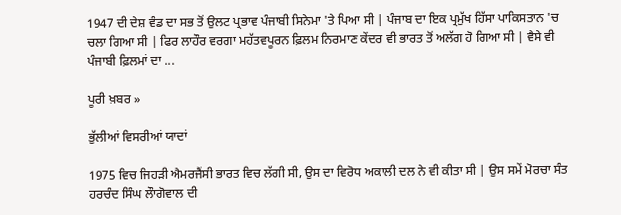1947 ਦੀ ਦੇਸ਼ ਵੰਡ ਦਾ ਸਭ ਤੋਂ ਉਲਟ ਪ੍ਰਭਾਵ ਪੰਜਾਬੀ ਸਿਨੇਮਾ 'ਤੇ ਪਿਆ ਸੀ | ਪੰਜਾਬ ਦਾ ਇਕ ਪ੍ਰਮੁੱਖ ਹਿੱਸਾ ਪਾਕਿਸਤਾਨ 'ਚ ਚਲਾ ਗਿਆ ਸੀ | ਫਿਰ ਲਾਹੌਰ ਵਰਗਾ ਮਹੱਤਵਪੂਰਨ ਫ਼ਿਲਮ ਨਿਰਮਾਣ ਕੇਂਦਰ ਵੀ ਭਾਰਤ ਤੋਂ ਅਲੱਗ ਹੋ ਗਿਆ ਸੀ | ਵੈਸੇ ਵੀ ਪੰਜਾਬੀ ਫ਼ਿਲਮਾਂ ਦਾ ...

ਪੂਰੀ ਖ਼ਬਰ »

ਭੁੱਲੀਆਂ ਵਿਸਰੀਆਂ ਯਾਦਾਂ

1975 ਵਿਚ ਜਿਹੜੀ ਐਮਰਜੈਂਸੀ ਭਾਰਤ ਵਿਚ ਲੱਗੀ ਸੀ, ਉਸ ਦਾ ਵਿਰੋਧ ਅਕਾਲੀ ਦਲ ਨੇ ਵੀ ਕੀਤਾ ਸੀ | ਉਸ ਸਮੇਂ ਮੋਰਚਾ ਸੰਤ ਹਰਚੰਦ ਸਿੰਘ ਲੌਾਗੋਵਾਲ ਦੀ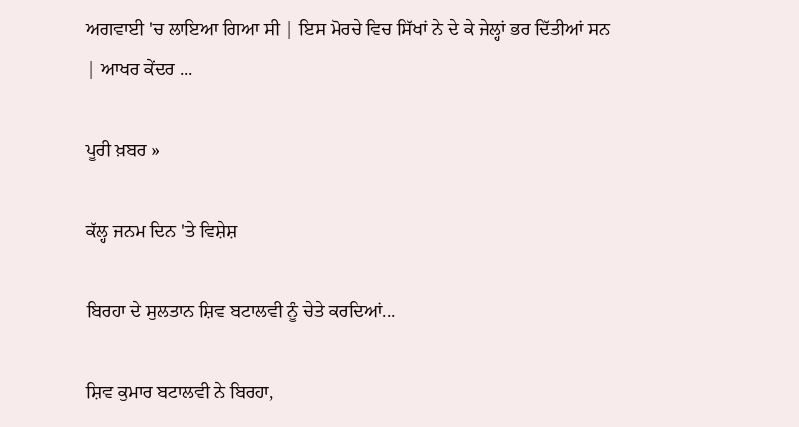ਅਗਵਾਈ 'ਚ ਲਾਇਆ ਗਿਆ ਸੀ | ਇਸ ਮੋਰਚੇ ਵਿਚ ਸਿੱਖਾਂ ਨੇ ਦੇ ਕੇ ਜੇਲ੍ਹਾਂ ਭਰ ਦਿੱਤੀਆਂ ਸਨ | ਆਖਰ ਕੇਂਦਰ ...

ਪੂਰੀ ਖ਼ਬਰ »

ਕੱਲ੍ਹ ਜਨਮ ਦਿਨ 'ਤੇ ਵਿਸ਼ੇਸ਼

ਬਿਰਹਾ ਦੇ ਸੁਲਤਾਨ ਸ਼ਿਵ ਬਟਾਲਵੀ ਨੂੰ ਚੇਤੇ ਕਰਦਿਆਂ...

ਸ਼ਿਵ ਕੁਮਾਰ ਬਟਾਲਵੀ ਨੇ ਬਿਰਹਾ,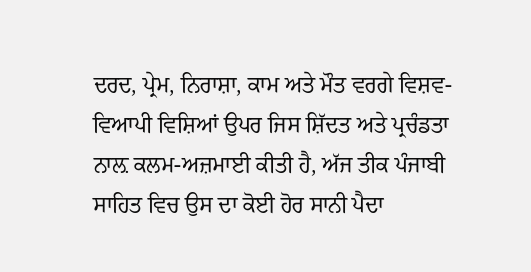ਦਰਦ, ਪ੍ਰੇਮ, ਨਿਰਾਸ਼ਾ, ਕਾਮ ਅਤੇ ਮੌਤ ਵਰਗੇ ਵਿਸ਼ਵ-ਵਿਆਪੀ ਵਿਸ਼ਿਆਂ ਉਪਰ ਜਿਸ ਸ਼ਿੱਦਤ ਅਤੇ ਪ੍ਰਚੰਡਤਾ ਨਾਲ਼ ਕਲਮ-ਅਜ਼ਮਾਈ ਕੀਤੀ ਹੈ, ਅੱਜ ਤੀਕ ਪੰਜਾਬੀ ਸਾਹਿਤ ਵਿਚ ਉਸ ਦਾ ਕੋਈ ਹੋਰ ਸਾਨੀ ਪੈਦਾ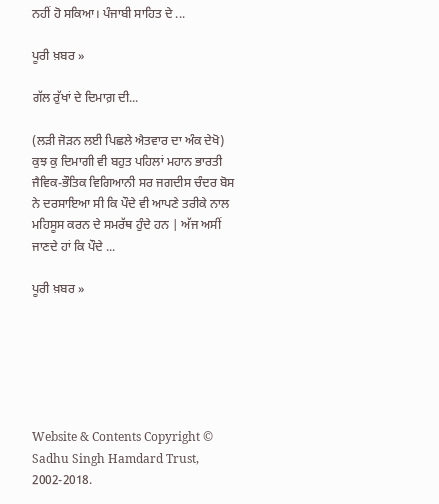ਨਹੀਂ ਹੋ ਸਕਿਆ। ਪੰਜਾਬੀ ਸਾਹਿਤ ਦੇ ...

ਪੂਰੀ ਖ਼ਬਰ »

ਗੱਲ ਰੁੱਖਾਂ ਦੇ ਦਿਮਾਗ਼ ਦੀ...

(ਲੜੀ ਜੋੜਨ ਲਈ ਪਿਛਲੇ ਐਤਵਾਰ ਦਾ ਅੰਕ ਦੇਖੋ) ਕੁਝ ਕੁ ਦਿਮਾਗੀ ਵੀ ਬਹੁਤ ਪਹਿਲਾਂ ਮਹਾਨ ਭਾਰਤੀ ਜੈਵਿਕ-ਭੌਤਿਕ ਵਿਗਿਆਨੀ ਸਰ ਜਗਦੀਸ ਚੰਦਰ ਬੋਸ ਨੇ ਦਰਸਾਇਆ ਸੀ ਕਿ ਪੌਦੇ ਵੀ ਆਪਣੇ ਤਰੀਕੇ ਨਾਲ ਮਹਿਸੂਸ ਕਰਨ ਦੇ ਸਮਰੱਥ ਹੁੰਦੇ ਹਨ | ਅੱਜ ਅਸੀਂ ਜਾਣਦੇ ਹਾਂ ਕਿ ਪੌਦੇ ...

ਪੂਰੀ ਖ਼ਬਰ »






Website & Contents Copyright © Sadhu Singh Hamdard Trust, 2002-2018.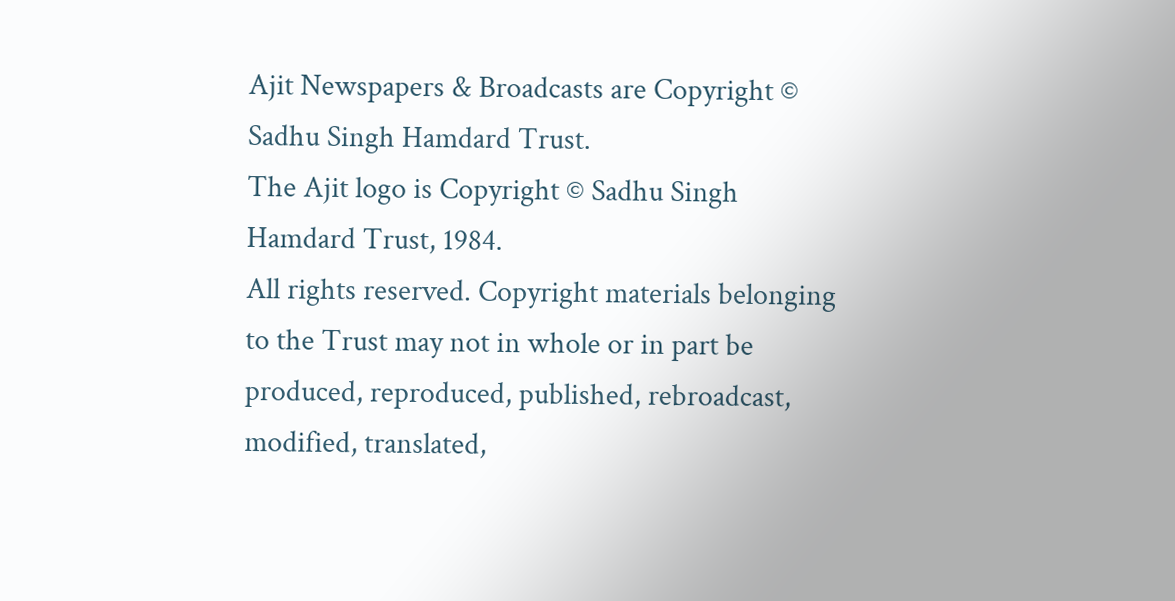Ajit Newspapers & Broadcasts are Copyright © Sadhu Singh Hamdard Trust.
The Ajit logo is Copyright © Sadhu Singh Hamdard Trust, 1984.
All rights reserved. Copyright materials belonging to the Trust may not in whole or in part be produced, reproduced, published, rebroadcast, modified, translated,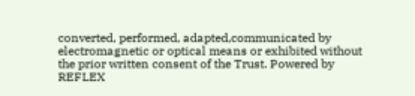converted, performed, adapted,communicated by electromagnetic or optical means or exhibited without the prior written consent of the Trust. Powered by REFLEX